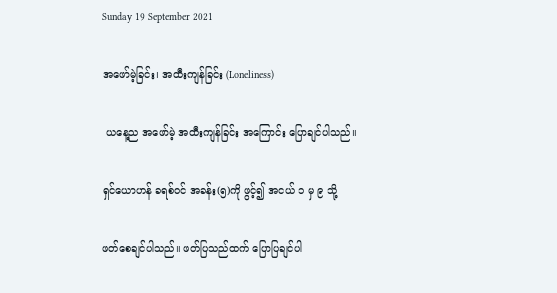Sunday 19 September 2021

အဖော်မဲ့ခြင်း၊ အထီးကျန်ခြင်း (Loneliness)

 ယနေ့ည အဖော်မဲ့ အထီးကျန်ခြင်း အကြောင်း ပြောချင်ပါသည်။

ရှင်ယောဟန် ခရစ်ဝင် အခန်း(၅)ကို ဖွင့်၍ အငယ် ၁ မှ ၉ သို့

ဖတ်စေချင်ပါသည်။ ဖတ်ပြသည်ထက် ပြောပြချင်ပါ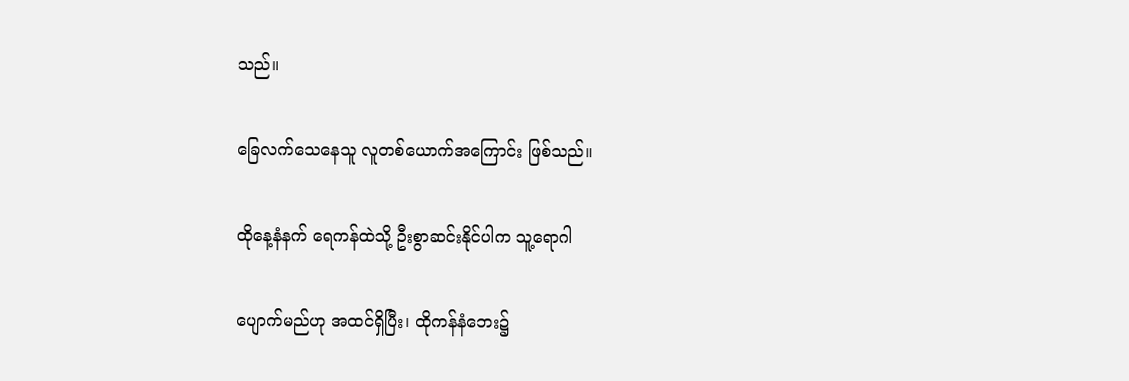သည်။

ခြေလက်သေနေသူ လူတစ်ယောက်အကြောင်း ဖြစ်သည်။

ထိုနေ့နံနက် ရေကန်ထဲသို့ ဦးစွာဆင်းနိုင်ပါက သူ့ရောဂါ

ပျောက်မည်ဟု အထင်ရှိပြီး၊ ထိုကန်နံဘေး၌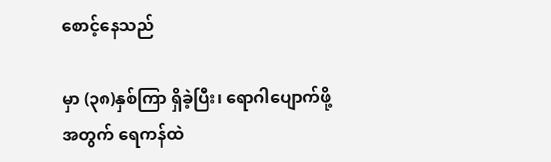စောင့်နေသည်

မှာ (၃၈)နှစ်ကြာ ရှိခဲ့ပြီး၊ ရောဂါပျောက်ဖို့အတွက် ရေကန်ထဲ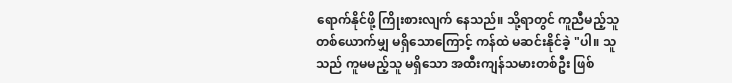ရောက်နိုင်ဖို့ ကြိုးစားလျက် နေသည်။ သို့ရာတွင် ကူညီမည့်သူတစ်ယောက်မျှ မရှိသောကြောင့် ကန်ထဲ မဆင်းနိုင်ခဲ့ "ပါ။ သူသည် ကူမမည့်သူ မရှိသော အထီးကျန်သမားတစ်ဦး ဖြစ်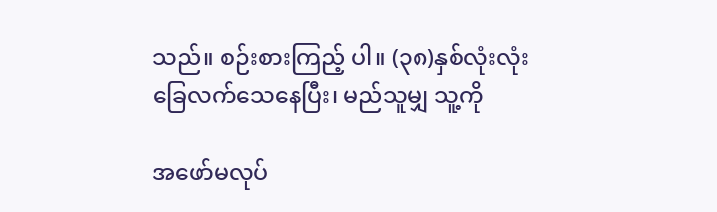သည်။ စဉ်းစားကြည့် ပါ။ (၃၈)နှစ်လုံးလုံး ခြေလက်သေနေပြီး၊ မည်သူမျှ သူ့ကို

အဖော်မလုပ်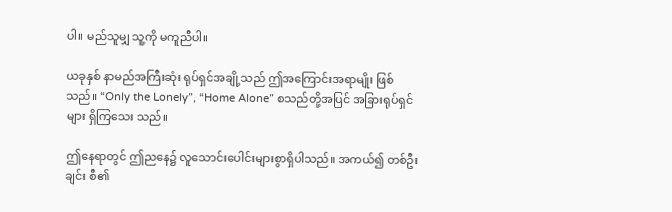ပါ။ မည်သူမျှ သူ့ကို မကူညီပါ။

ယခုနှစ် နာမည်အကြီးဆုံး ရုပ်ရှင်အချို့သည် ဤအကြောင်းအရာမျိုး ဖြစ်သည်။ “Only the Lonely”, “Home Alone” စသည်တို့အပြင် အခြားရုပ်ရှင်များ ရှိကြသေး သည်။

ဤနေရာတွင် ဤညနေ၌ လူသောင်းပေါင်းများစွာရှိပါသည်။ အကယ်၍ တစ်ဦးချင်း စီ၏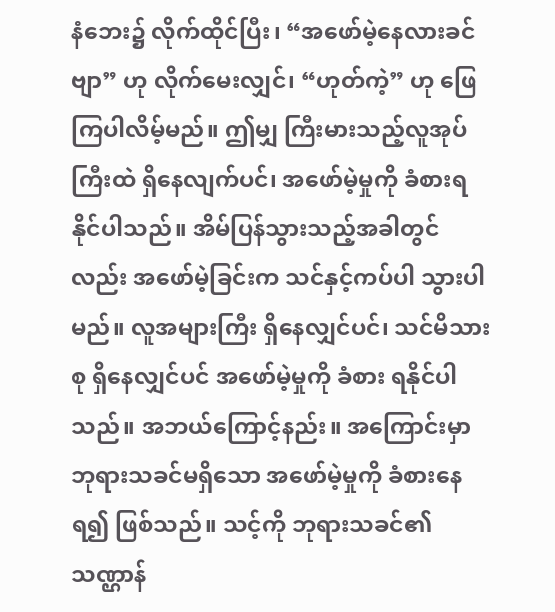နံဘေး၌ လိုက်ထိုင်ပြီး၊ “အဖော်မဲ့နေလားခင်ဗျာ” ဟု လိုက်မေးလျှင်၊ “ဟုတ်ကဲ့” ဟု ဖြေကြပါလိမ့်မည်။ ဤမျှ ကြီးမားသည့်လူအုပ်ကြီးထဲ ရှိနေလျက်ပင်၊ အဖော်မဲ့မှုကို ခံစားရနိုင်ပါသည်။ အိမ်ပြန်သွားသည့်အခါတွင်လည်း အဖော်မဲ့ခြင်းက သင်နှင့်ကပ်ပါ သွားပါမည်။ လူအများကြီး ရှိနေလျှင်ပင်၊ သင်မိသားစု ရှိနေလျှင်ပင် အဖော်မဲ့မှုကို ခံစား ရနိုင်ပါသည်။ အဘယ်ကြောင့်နည်း။ အကြောင်းမှာ ဘုရားသခင်မရှိသော အဖော်မဲ့မှုကို ခံစားနေရ၍ ဖြစ်သည်။ သင့်ကို ဘုရားသခင်၏သဏ္ဌာန်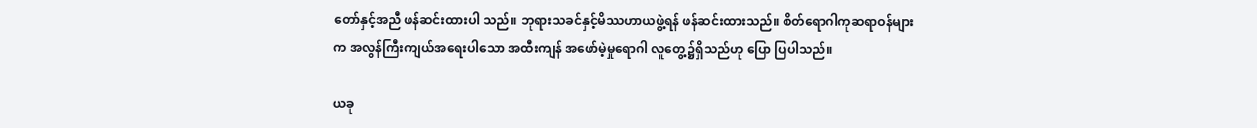တော်နှင့်အညီ ဖန်ဆင်းထားပါ သည်။ ဘုရားသခင်နှင့်မိဿဟာယဖွဲ့ရန် ဖန်ဆင်းထားသည်။ စိတ်ရောဂါကုဆရာဝန်များ က အလွန်ကြီးကျယ်အရေးပါသော အထီးကျန် အဖော်မဲ့မှုရောဂါ လူတွေ့၌ရှိသည်ဟု ပြော ပြပါသည်။

ယခု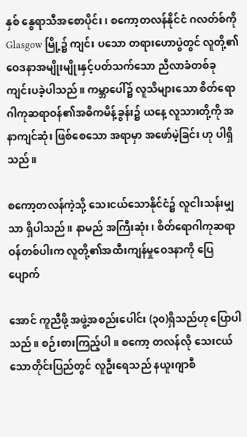နှစ် နွေရာသီအစောပိုင်း၊ စကော့တလန်နိုင်ငံ ဂလတ်စ်ကို Glasgow မြို့၌ ကျင်း ပသော တရားဟောပွဲတွင် လူတို့၏ဝေဒနာအမျိုးမျိုးနှင့်ပတ်သက်သော ညီလာခံတစ်ခုကျင်းပခဲ့ပါသည်။ ကမ္ဘာပေါ်၌ လူသိများသော စိတ်ရောဂါကုဆရာဝန်၏အဓိကမိန့်ခွန်း၌ ယနေ့ လူသားတို့ကို အနာကျင်ဆုံး ဖြစ်စေသော အရာမှာ အဖော်မဲ့ခြင်း ဟု ပါရှိသည်။

စကော့တလန်ကဲ့သို့ သေးငယ်သောနိုင်ငံ၌ လူငါးသန်းမျှသာ ရှိပါသည်။ နာမည် အကြီးဆုံး၊ စိတ်ရောဂါကုဆရာဝန်တစ်ပါးက လူတို့၏အထီးကျန်မှုဝေဒနာကို ပြေပျောက်

အောင် ကူညီဖို့ အဖွဲ့အစည်းပေါင်း (၃၀)ရှိသည်ဟု ပြောပါသည်။ စဉ်းစားကြည့်ပါ။ စကော့ တလန်လို သေးငယ်သောတိုင်းပြည်တွင် လူဦးရေသည် နယူးဂျာစီ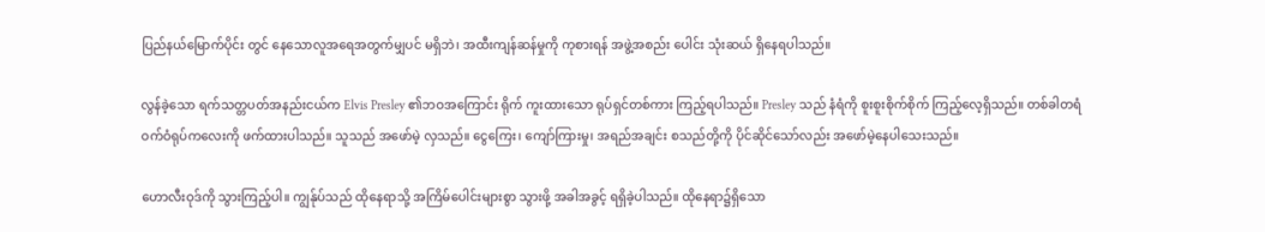ပြည်နယ်မြောက်ပိုင်း တွင် နေသောလူအရေအတွက်မျှပင် မရှိဘဲ၊ အထီးကျန်ဆန်မှုကို ကုစားရန် အဖွဲ့အစည်း ပေါင်း သုံးဆယ် ရှိနေရပါသည်။

လွန်ခဲ့သော ရက်သတ္တပတ်အနည်းငယ်က Elvis Presley ၏ဘဝအကြောင်း ရိုက် ကူးထားသော ရုပ်ရှင်တစ်ကား ကြည့်ရပါသည်။ Presley သည် နံရံကို စူးစူးစိုက်စိုက် ကြည့်လေ့ရှိသည်။ တစ်ခါတရံ ဝက်ဝံရုပ်ကလေးကို ဖက်ထားပါသည်။ သူသည် အဖော်မဲ့ လှသည်။ ငွေကြေး၊ ကျော်ကြားမှု၊ အရည်အချင်း စသည်တို့ကို ပိုင်ဆိုင်သော်လည်း အဖော်မဲ့နေပါသေးသည်။

ဟောလီးဝုဒ်ကို သွားကြည့်ပါ။ ကျွန်ုပ်သည် ထိုနေရာသို့ အကြိမ်ပေါင်းများစွာ သွားဖို့ အခါအခွင့် ရရှိခဲ့ပါသည်။ ထိုနေရာ၌ရှိသော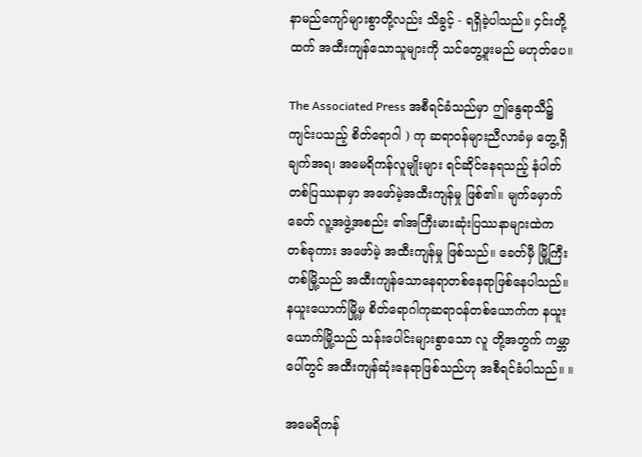နာမည်ကျော်များစွာတို့လည်း သိခွင့် - ရရှိခဲ့ပါသည်။ ၄င်းတို့ ထက် အထီးကျန်သောသူများကို သင်တွေ့ဖူးမည် မဟုတ်ပေ။

The Associated Press အစီရင်ခံသည်မှာ ဤနွေရာသီ၌ ကျင်းပသည့် စိတ်ရောဂါ ) ကု ဆရာဝန်များညီလာခံမှ တွေ့ရှိချက်အရ၊ အမေရိကန်လူမျိုးများ ရင်ဆိုင်နေရသည့် နံပါတ်တစ်ပြဿနာမှာ အဖော်မဲ့အထီးကျန်မှု ဖြစ်၏။ မျက်မှောက်ခေတ် လူ့အဖွဲ့အစည်း ၏အကြီးမားဆုံးပြဿနာများထဲက တစ်ခုကား အဖော်မဲ့ အထီးကျန်မှု ဖြစ်သည်။ ခေတ်မှီ မြို့ကြီးတစ်မြို့သည် အထီးကျန်သောနေရာတစ်နေရာဖြစ်နေပါသည်။ နယူးယောက်မြို့မှ စိတ်ရောဂါကုဆရာဝန်တစ်ယောက်က နယူးယောက်မြို့သည် သန်းပေါင်းများစွာသော လူ တို့အတွက် ကမ္ဘာပေါ်တွင် အထီးကျန်ဆုံးနေရာဖြစ်သည်ဟု အစီရင်ခံပါသည်။ ။

အမေရိကန်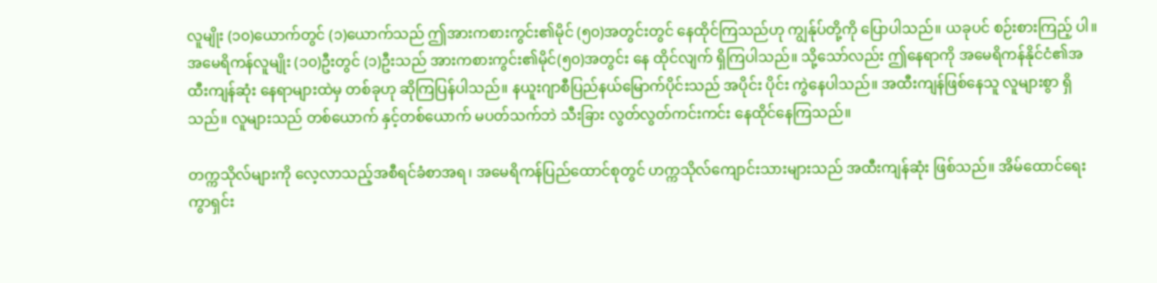လူမျိုး (၁၀)ယောက်တွင် (၁)ယောက်သည် ဤအားကစားကွင်း၏မိုင် (၅၀)အတွင်းတွင် နေထိုင်ကြသည်ဟု ကျွန်ုပ်တို့ကို ပြောပါသည်။ ယခုပင် စဉ်းစားကြည့် ပါ။ အမေရိကန်လူမျိုး (၁၀)ဦးတွင် (၁)ဦးသည် အားကစားကွင်း၏မိုင်(၅၀)အတွင်း နေ ထိုင်လျက် ရှိကြပါသည်။ သို့သော်လည်း ဤနေရာကို အမေရိကန်နိုင်ငံ၏အထီးကျန်ဆုံး နေရာများထဲမှ တစ်ခုဟု ဆိုကြပြန်ပါသည်။ နယူးဂျာစီပြည်နယ်မြောက်ပိုင်းသည် အပိုင်း ပိုင်း ကွဲနေပါသည်။ အထီးကျန်ဖြစ်နေသူ လူများစွာ ရှိသည်။ လူများသည် တစ်ယောက် နှင့်တစ်ယောက် မပတ်သက်ဘဲ သီးခြား လွတ်လွတ်ကင်းကင်း နေထိုင်နေကြသည်။

တက္ကသိုလ်များကို လေ့လာသည့်အစီရင်ခံစာအရ၊ အမေရိကန်ပြည်ထောင်စုတွင် ဟက္ကသိုလ်ကျောင်းသားများသည် အထီးကျန်ဆုံး ဖြစ်သည်။ အိမ်ထောင်ရေး ကွာရှင်း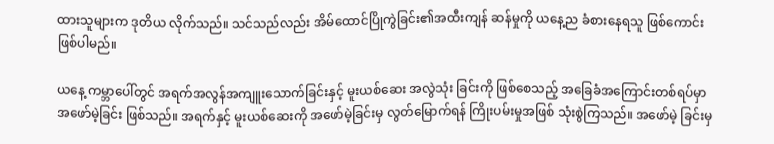ထားသူများက ဒုတိယ လိုက်သည်။ သင်သည်လည်း အိမ်ထောင်ပြိုကွဲခြင်း၏အထီးကျန် ဆန်မှုကို ယနေ့ည ခံစားနေရသူ ဖြစ်ကောင်း ဖြစ်ပါမည်။

ယနေ့ ကမ္ဘာပေါ်တွင် အရက်အလွန်အကျူးသောက်ခြင်းနှင့် မူးယစ်ဆေး အလွဲသုံး ခြင်းကို ဖြစ်စေသည့် အခြေခံအကြောင်းတစ်ရပ်မှာ အဖော်မဲ့ခြင်း ဖြစ်သည်။ အရက်နှင့် မူးယစ်ဆေးကို အဖော်မဲ့ခြင်းမှ လွတ်မြောက်ရန် ကြိုးပမ်းမှုအဖြစ် သုံးစွဲကြသည်။ အဖော်မဲ့ ခြင်းမှ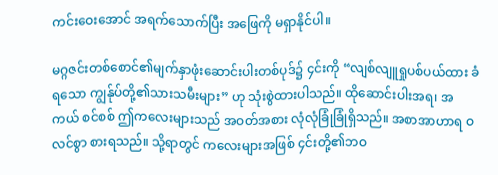ကင်းဝေးအောင် အရက်သောက်ပြီး အဖြေကို မရှာနိုင်ပါ။

မဂ္ဂဇင်းတစ်စောင်၏မျက်နှာဖုံးဆောင်းပါးတစ်ပုဒ်၌ ၄င်းကို “လျစ်လျူရှုပစ်ပယ်ထား ခံရသော ကျွန်ုပ်တို့၏သားသမီးများ” ဟု သုံးစွဲထားပါသည်။ ထိုဆောင်းပါးအရ၊ အကယ် စင်စစ် ဤကလေးများသည် အဝတ်အစား လုံလုံခြုံခြုံရှိသည်။ အစာအာဟာရ ဝလင်စွာ စားရသည်။ သို့ရာတွင် ကလေးများအဖြစ် ၄င်းတို့၏ဘဝ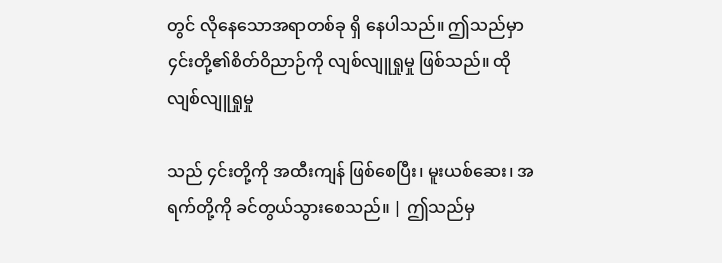တွင် လိုနေသောအရာတစ်ခု ရှိ နေပါသည်။ ဤသည်မှာ ၄င်းတို့၏စိတ်ဝိညာဉ်ကို လျစ်လျူရှုမှု ဖြစ်သည်။ ထိုလျစ်လျူရှုမှု

သည် ၄င်းတို့ကို အထီးကျန် ဖြစ်စေပြီး၊ မူးယစ်ဆေး၊ အရက်တို့ကို ခင်တွယ်သွားစေသည်။ | ဤသည်မှ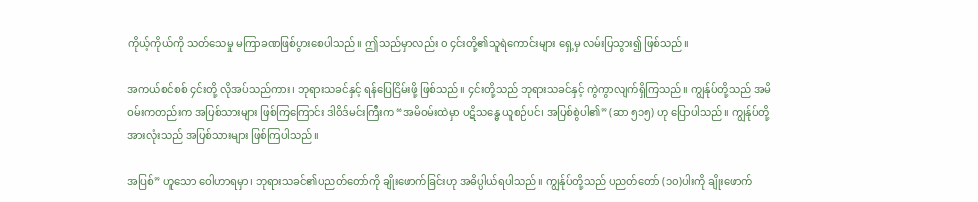ကိုယ့်ကိုယ်ကို သတ်သေမှု မကြာခဏဖြစ်ပွားစေပါသည်။ ဤသည်မှာလည်း ၀ ၄င်းတို့၏သူရဲကောင်းများ ရှေ့မှ လမ်းပြသွား၍ ဖြစ်သည်။

အကယ်စင်စစ် ၄င်းတို့ လိုအပ်သည်ကား၊ ဘုရားသခင်နှင့် ရန်ပြေငြိမ်းဖို့ ဖြစ်သည်။ ၄င်းတို့သည် ဘုရားသခင်နှင့် ကွဲကွာလျက်ရှိကြသည်။ ကျွန်ုပ်တို့သည် အမိဝမ်းကတည်းက အပြစ်သားများ ဖြစ်ကြကြောင်း ဒါဝိဒ်မင်းကြီးက “အမိဝမ်းထဲမှာ ပဋိသန္ဓေ ယူစဉ်ပင်၊ အပြစ်စွဲပါ၏” (ဆာ ၅၁၅) ဟု ပြောပါသည်။ ကျွန်ုပ်တို့အားလုံးသည် အပြစ်သားများ ဖြစ်ကြပါသည်။

အပြစ်” ဟူသော ဝေါဟာရမှာ၊ ဘုရားသခင်၏ပညတ်တော်ကို ချိုးဖောက်ခြင်းဟု အဓိပ္ပါယ်ရပါသည်။ ကျွန်ုပ်တို့သည် ပညတ်တော် (၁၀)ပါးကို ချိုးဖောက်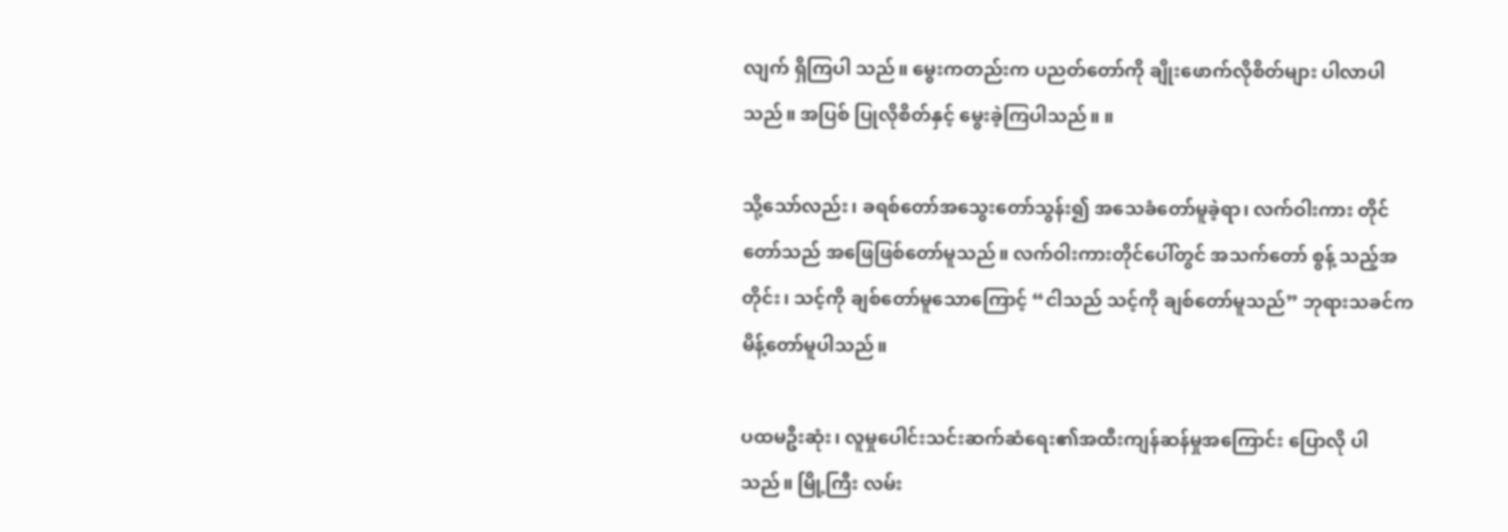လျက် ရှိကြပါ သည်။ မွေးကတည်းက ပညတ်တော်ကို ချိုးဖောက်လိုစိတ်များ ပါလာပါသည်။ အပြစ် ပြုလိုစိတ်နှင့် မွေးခဲ့ကြပါသည်။ ။

သို့သော်လည်း၊ ခရစ်တော်အသွေးတော်သွန်း၍ အသေခံတော်မူခဲ့ရာ၊ လက်ဝါးကား တိုင်တော်သည် အဖြေဖြစ်တော်မူသည်။ လက်ဝါးကားတိုင်ပေါ်တွင် အသက်တော် စွန့် သည့်အတိုင်း၊ သင့်ကို ချစ်တော်မူသောကြောင့် “ငါသည် သင့်ကို ချစ်တော်မူသည်” ဘုရားသခင်က မိန့်တော်မူပါသည်။

ပထမဦးဆုံး၊ လူမှုပေါင်းသင်းဆက်ဆံရေး၏အထီးကျန်ဆန်မှုအကြောင်း ပြောလို ပါသည်။ မြို့ကြီး လမ်း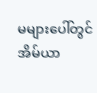မများပေါ်တွင် အိမ်ယာ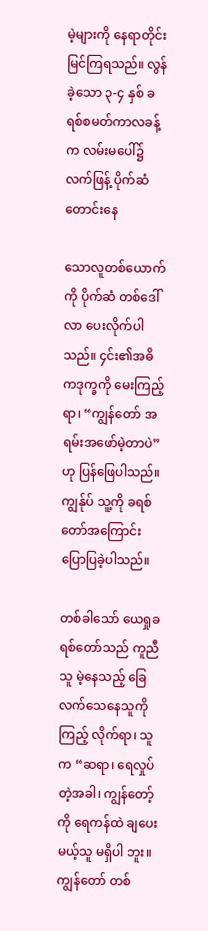မဲ့များကို နေရာတိုင်း မြင်ကြရသည်။ လွန် ခဲ့သော ၃-၄ နှစ် ခရစ်စမတ်ကာလခန့်က လမ်းမပေါ်၌ လက်ဖြန့် ပိုက်ဆံ တောင်းနေ

သောလူတစ်ယောက်ကို ပိုက်ဆံ တစ်ဒေါ်လာ ပေးလိုက်ပါသည်။ ၄င်း၏အဓိကဒုက္ခကို မေးကြည့်ရာ၊ “ကျွန်တော် အရမ်းအဖော်မဲ့တာပဲ” ဟု ပြန်ဖြေပါသည်။ ကျွန်ုပ် သူ့ကို ခရစ်တော်အကြောင်း ပြောပြခဲ့ပါသည်။

တစ်ခါသော် ယေရှုခရစ်တော်သည် ကူညီသူ မဲ့နေသည့် ခြေလက်သေနေသူကို ကြည့် လိုက်ရာ၊ သူက “ဆရာ၊ ရေလှုပ်တဲ့အခါ၊ ကျွန်တော့်ကို ရေကန်ထဲ ချပေးမယ့်သူ မရှိပါ ဘူး။ ကျွန်တော် တစ်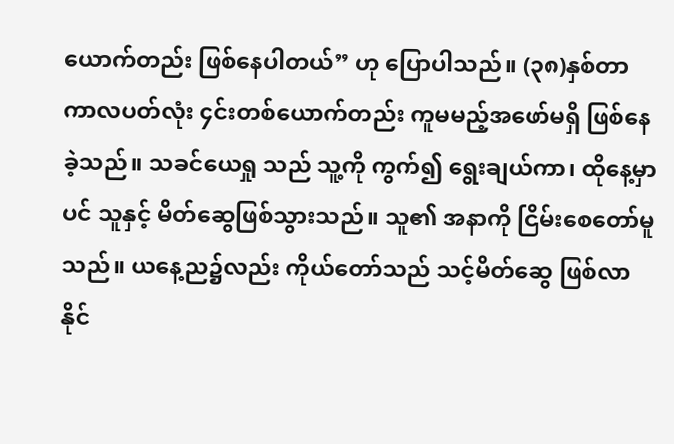ယောက်တည်း ဖြစ်နေပါတယ်” ဟု ပြောပါသည်။ (၃၈)နှစ်တာ ကာလပတ်လုံး ၄င်းတစ်ယောက်တည်း ကူမမည့်အဖော်မရှိ ဖြစ်နေခဲ့သည်။ သခင်ယေရှု သည် သူ့ကို ကွက်၍ ရွေးချယ်ကာ၊ ထိုနေ့မှာပင် သူနှင့် မိတ်ဆွေဖြစ်သွားသည်။ သူ၏ အနာကို ငြိမ်းစေတော်မူသည်။ ယနေ့ည၌လည်း ကိုယ်တော်သည် သင့်မိတ်ဆွေ ဖြစ်လာနိုင်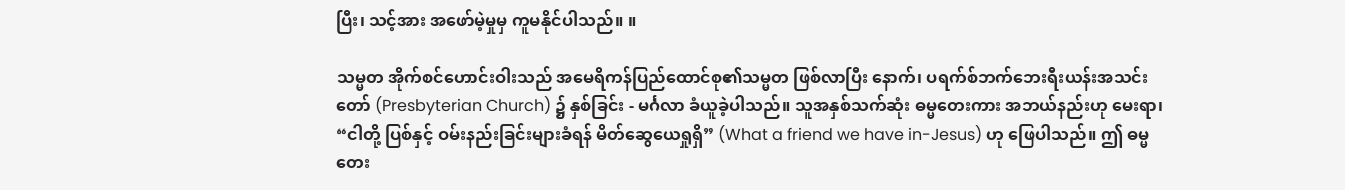ပြီး၊ သင့်အား အဖော်မဲ့မှုမှ ကူမနိုင်ပါသည်။ ။

သမ္မတ အိုက်စင်ဟောင်းဝါးသည် အမေရိကန်ပြည်ထောင်စု၏သမ္မတ ဖြစ်လာပြီး နောက်၊ ပရက်စ်ဘက်ဘေးရီးယန်းအသင်းတော် (Presbyterian Church) ၌ နှစ်ခြင်း - မင်္ဂလာ ခံယူခဲ့ပါသည်။ သူအနှစ်သက်ဆုံး ဓမ္မတေးကား အဘယ်နည်းဟု မေးရာ၊ “ငါတို့ ပြစ်နှင့် ဝမ်းနည်းခြင်းများခံရန် မိတ်ဆွေယေရှုရှိ” (What a friend we have in-Jesus) ဟု ဖြေပါသည်။ ဤ ဓမ္မတေး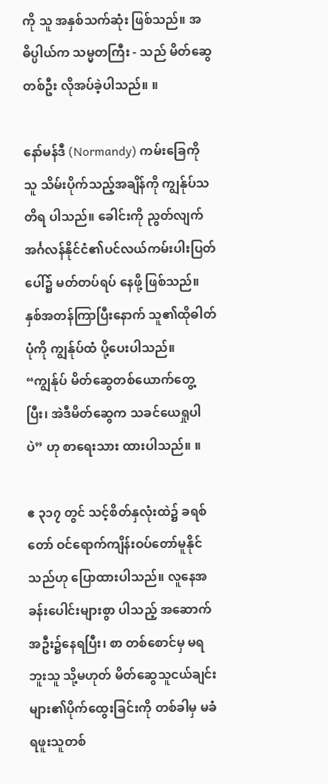ကို သူ အနှစ်သက်ဆုံး ဖြစ်သည်။ အဓိပ္ပါယ်က သမ္မတကြီး - သည် မိတ်ဆွေတစ်ဦး လိုအပ်ခဲ့ပါသည်။ ။

နော်မန်ဒီ (Normandy) ကမ်းခြေကို သူ သိမ်းပိုက်သည့်အချိန်ကို ကျွန်ုပ်သတိရ ပါသည်။ ခေါင်းကို ညွတ်လျက် အင်္ဂလန်နိုင်ငံ၏ပင်လယ်ကမ်းပါးပြတ်ပေါ်၌ မတ်တပ်ရပ် နေဖို့ ဖြစ်သည်။ နှစ်အတန်ကြာပြီးနောက် သူ၏ထိုဓါတ်ပုံကို ကျွန်ုပ်ထံ ပို့ပေးပါသည်။ “ကျွန်ုပ် မိတ်ဆွေတစ်ယောက်တွေ့ပြီး၊ အဲဒီမိတ်ဆွေက သခင်ယေရှုပါပဲ” ဟု စာရေးသား ထားပါသည်။ ။

ဧ ၃၁၇ တွင် သင့်စိတ်နှလုံးထဲ၌ ခရစ်တော် ဝင်ရောက်ကျိန်းဝပ်တော်မူနိုင်သည်ဟု ပြောထားပါသည်။ လူနေအခန်းပေါင်းများစွာ ပါသည့် အဆောက်အဦး၌နေရပြီး၊ စာ တစ်စောင်မှ မရဘူးသူ သို့မဟုတ် မိတ်ဆွေသူငယ်ချင်းများ၏ပိုက်ထွေးခြင်းကို တစ်ခါမှ မခံရဖူးသူတစ်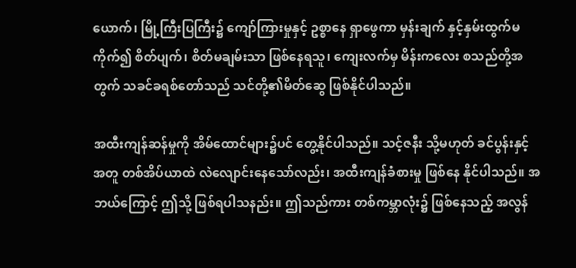ယောက်၊ မြို့ကြီးပြကြီး၌ ကျော်ကြားမှုနှင့် ဥစ္စာနေ ရှာဖွေကာ မှန်းချက် နှင့်နှမ်းထွက်မကိုက်၍ စိတ်ပျက်၊ စိတ်မချမ်းသာ ဖြစ်နေရသူ၊ ကျေးလက်မှ မိန်းကလေး စသည်တို့အတွက် သခင်ခရစ်တော်သည် သင်တို့၏မိတ်ဆွေ ဖြစ်နိုင်ပါသည်။

အထီးကျန်ဆန်မှုကို အိမ်ထောင်များ၌ပင် တွေ့နိုင်ပါသည်။ သင့်ဇနီး သို့မဟုတ် ခင်ပွန်းနှင့်အတူ တစ်အိပ်ယာထဲ လဲလျောင်းနေသော်လည်း၊ အထီးကျန်ခံစားမှု ဖြစ်နေ နိုင်ပါသည်။ အဘယ်ကြောင့် ဤသို့ ဖြစ်ရပါသနည်း။ ဤသည်ကား တစ်ကမ္ဘာလုံး၌ ဖြစ်နေသည့် အလွန်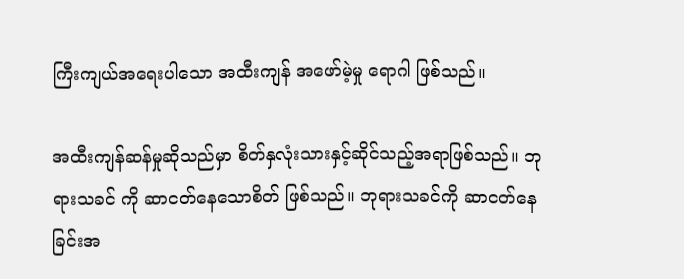ကြီးကျယ်အရေးပါသော အထီးကျန် အဖော်မဲ့မှု ရောဂါ ဖြစ်သည်။

အထီးကျန်ဆန်မှုဆိုသည်မှာ စိတ်နှလုံးသားနှင့်ဆိုင်သည့်အရာဖြစ်သည်။ ဘုရားသခင် ကို ဆာငတ်နေသောစိတ် ဖြစ်သည်။ ဘုရားသခင်ကို ဆာငတ်နေခြင်းအ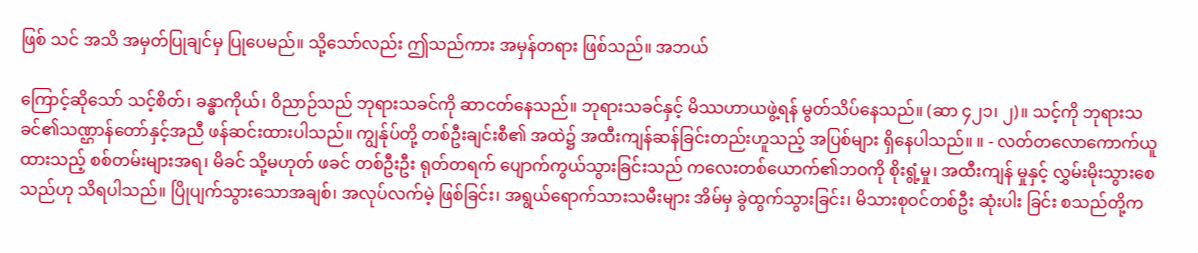ဖြစ် သင် အသိ အမှတ်ပြုချင်မှ ပြုပေမည်။ သို့သော်လည်း ဤသည်ကား အမှန်တရား ဖြစ်သည်။ အဘယ်

ကြောင့်ဆိုသော် သင့်စိတ်၊ ခန္ဓာကိုယ်၊ ဝိညာဉ်သည် ဘုရားသခင်ကို ဆာငတ်နေသည်။ ဘုရားသခင်နှင့် မိဿဟာယဖွဲ့ရန် မွတ်သိပ်နေသည်။ (ဆာ ၄၂၁၊ ၂)။ သင့်ကို ဘုရားသခင်၏သဏ္ဌာန်တော်နှင့်အညီ ဖန်ဆင်းထားပါသည်။ ကျွန်ုပ်တို့ တစ်ဦးချင်းစီ၏ အထဲ၌ အထီးကျန်ဆန်ခြင်းတည်းဟူသည့် အပြစ်များ ရှိနေပါသည်။ ။ - လတ်တလောကောက်ယူထားသည့် စစ်တမ်းများအရ၊ မိခင် သို့မဟုတ် ဖခင် တစ်ဦးဦး ရုတ်တရက် ပျောက်ကွယ်သွားခြင်းသည် ကလေးတစ်ယောက်၏ဘဝကို စိုးရွံ့မှု၊ အထီးကျန် မှုနှင့် လွှမ်းမိုးသွားစေသည်ဟု သိရပါသည်။ ပြိုပျက်သွားသောအချစ်၊ အလုပ်လက်မဲ့ ဖြစ်ခြင်း၊ အရွယ်ရောက်သားသမီးများ အိမ်မှ ခွဲထွက်သွားခြင်း၊ မိသားစုဝင်တစ်ဦး ဆုံးပါး ခြင်း စသည်တို့က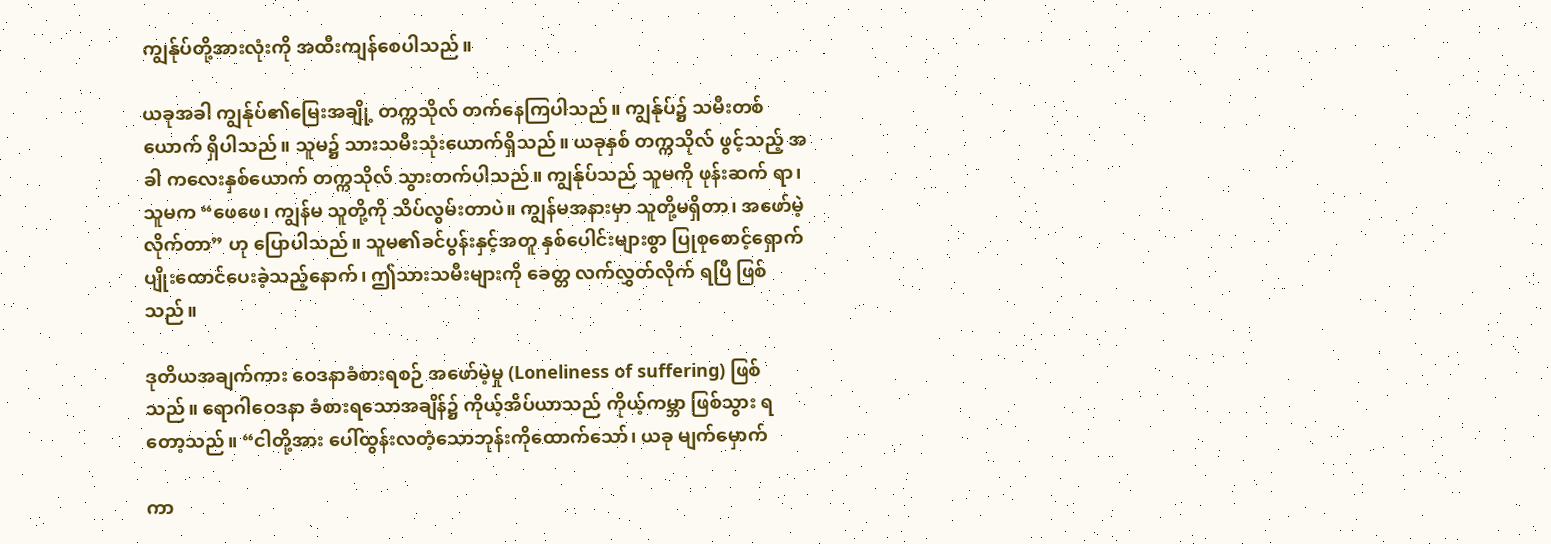ကျွန်ုပ်တို့အားလုံးကို အထီးကျန်စေပါသည်။

ယခုအခါ ကျွန်ုပ်၏မြေးအချို့ တက္ကသိုလ် တက်နေကြပါသည်။ ကျွန်ုပ်၌ သမီးတစ် ယောက် ရှိပါသည်။ သူမ၌ သားသမီးသုံးယောက်ရှိသည်။ ယခုနှစ် တက္ကသိုလ် ဖွင့်သည့် အခါ ကလေးနှစ်ယောက် တက္ကသိုလ် သွားတက်ပါသည်။ ကျွန်ုပ်သည် သူမကို ဖုန်းဆက် ရာ၊ သူမက “ဖေဖေ၊ ကျွန်မ သူတို့ကို သိပ်လွမ်းတာပဲ။ ကျွန်မအနားမှာ သူတို့မရှိတာ၊ အဖော်မဲ့လိုက်တာ” ဟု ပြောပါသည်။ သူမ၏ခင်ပွန်းနှင့်အတူ နှစ်ပေါင်းများစွာ ပြုစုစောင့်ရှောက် ပျိုးထောင်ပေးခဲ့သည့်နောက်၊ ဤသားသမီးများကို ခေတ္တ လက်လွှတ်လိုက် ရပြီ ဖြစ်သည်။

ဒုတိယအချက်ကား ဝေဒနာခံစားရစဉ် အဖော်မဲ့မှု (Loneliness of suffering) ဖြစ်သည်။ ရောဂါဝေဒနာ ခံစားရသောအချိန်၌ ကိုယ့်အိပ်ယာသည် ကိုယ့်ကမ္ဘာ ဖြစ်သွား ရတော့သည်။ “ငါတို့အား ပေါ်ထွန်းလတံ့သောဘုန်းကိုထောက်သော်၊ ယခု မျက်မှောက်

ကာ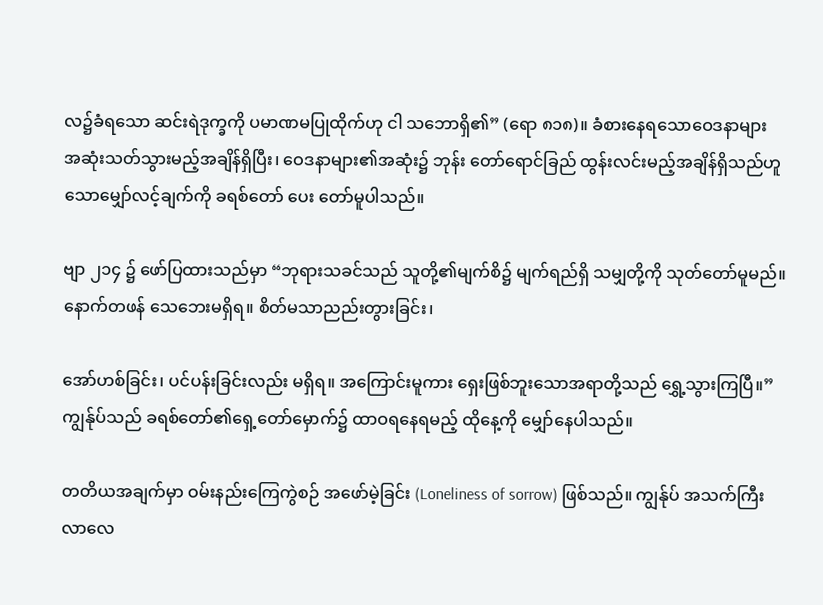လ၌ခံရသော ဆင်းရဲဒုက္ခကို ပမာဏမပြုထိုက်ဟု ငါ သဘောရှိ၏” (ရော ၈၁၈)။ ခံစားနေရသောဝေဒနာများ အဆုံးသတ်သွားမည့်အချိန်ရှိပြီး၊ ဝေဒနာများ၏အဆုံး၌ ဘုန်း တော်ရောင်ခြည် ထွန်းလင်းမည့်အချိန်ရှိသည်ဟူသောမျှော်လင့်ချက်ကို ခရစ်တော် ပေး တော်မူပါသည်။

ဗျာ ၂၁၄ ၌ ဖော်ပြထားသည်မှာ “ဘုရားသခင်သည် သူတို့၏မျက်စိ၌ မျက်ရည်ရှိ သမျှတို့ကို သုတ်တော်မူမည်။ နောက်တဖန် သေဘေးမရှိရ။ စိတ်မသာညည်းတွားခြင်း၊

အော်ဟစ်ခြင်း၊ ပင်ပန်းခြင်းလည်း မရှိရ။ အကြောင်းမူကား ရှေးဖြစ်ဘူးသောအရာတို့သည် ရွှေ့သွားကြပြီ။” ကျွန်ုပ်သည် ခရစ်တော်၏ရှေ့တော်မှောက်၌ ထာဝရနေရမည့် ထိုနေ့ကို မျှော်နေပါသည်။

တတိယအချက်မှာ ဝမ်းနည်းကြေကွဲစဉ် အဖော်မဲ့ခြင်း (Loneliness of sorrow) ဖြစ်သည်။ ကျွန်ုပ် အသက်ကြီးလာလေ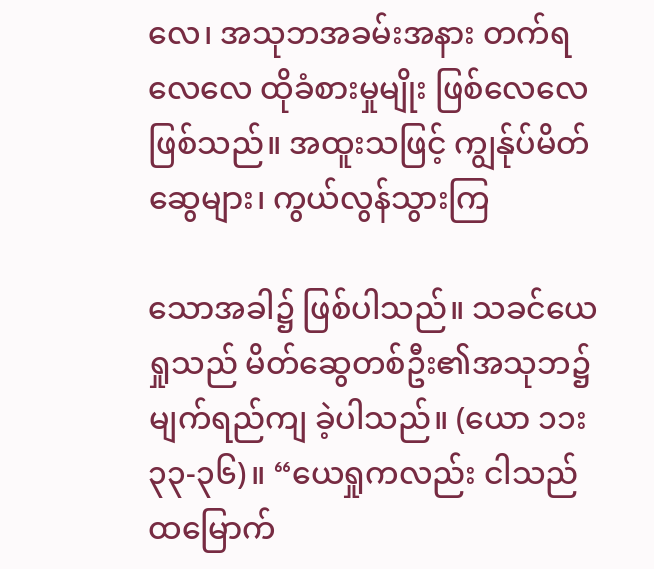လေ၊ အသုဘအခမ်းအနား တက်ရလေလေ ထိုခံစားမှုမျိုး ဖြစ်လေလေ ဖြစ်သည်။ အထူးသဖြင့် ကျွန်ုပ်မိတ်ဆွေများ၊ ကွယ်လွန်သွားကြ

သောအခါ၌ ဖြစ်ပါသည်။ သခင်ယေရှုသည် မိတ်ဆွေတစ်ဦး၏အသုဘ၌ မျက်ရည်ကျ ခဲ့ပါသည်။ (ယော ၁၁း၃၃-၃၆)။ “ယေရှုကလည်း ငါသည် ထမြောက်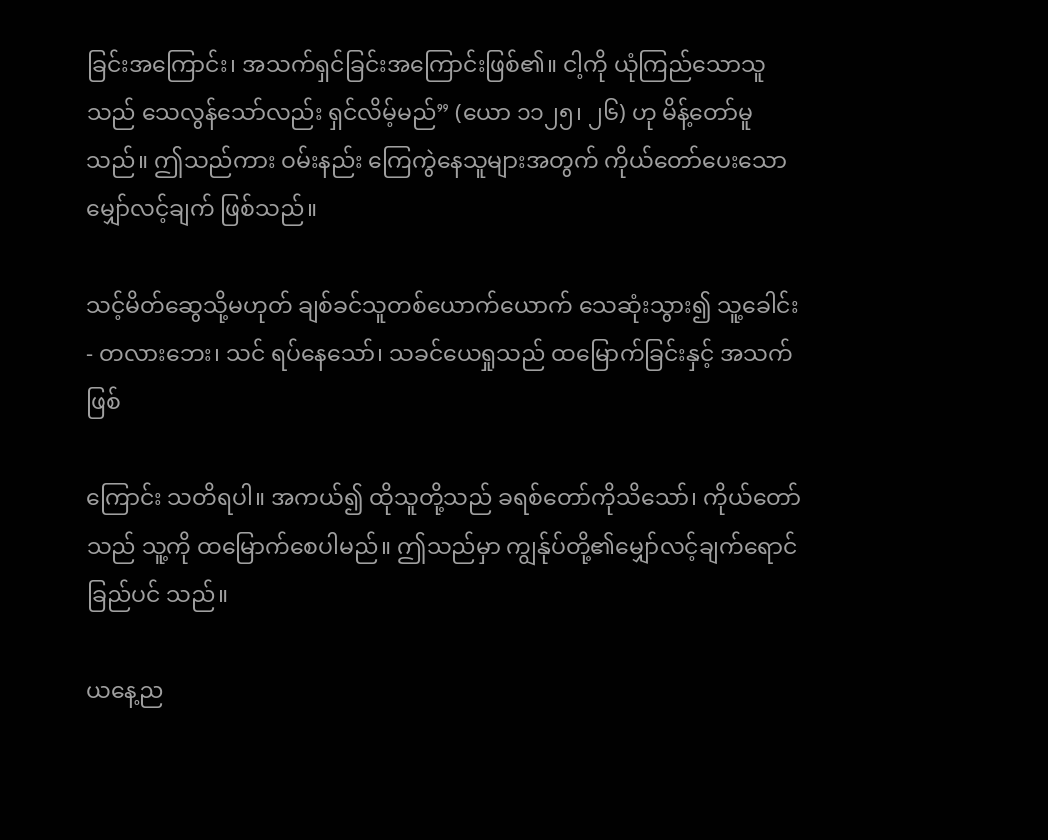ခြင်းအကြောင်း၊ အသက်ရှင်ခြင်းအကြောင်းဖြစ်၏။ ငါ့ကို ယုံကြည်သောသူသည် သေလွန်သော်လည်း ရှင်လိမ့်မည်” (ယော ၁၁၂၅၊ ၂၆) ဟု မိန့်တော်မူသည်။ ဤသည်ကား ဝမ်းနည်း ကြေကွဲနေသူများအတွက် ကိုယ်တော်ပေးသောမျှော်လင့်ချက် ဖြစ်သည်။

သင့်မိတ်ဆွေသို့မဟုတ် ချစ်ခင်သူတစ်ယောက်ယောက် သေဆုံးသွား၍ သူ့ခေါင်း - တလားဘေး၊ သင် ရပ်နေသော်၊ သခင်ယေရှုသည် ထမြောက်ခြင်းနှင့် အသက် ဖြစ်

ကြောင်း သတိရပါ။ အကယ်၍ ထိုသူတို့သည် ခရစ်တော်ကိုသိသော်၊ ကိုယ်တော်သည် သူ့ကို ထမြောက်စေပါမည်။ ဤသည်မှာ ကျွန်ုပ်တို့၏မျှော်လင့်ချက်ရောင်ခြည်ပင် သည်။

ယနေ့ည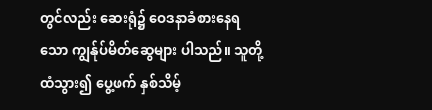တွင်လည်း ဆေးရုံ၌ ဝေဒနာခံစားနေရသော ကျွန်ုပ်မိတ်ဆွေများ ပါသည်။ သူတို့ထံသွား၍ ပွေ့ဖက် နှစ်သိမ့်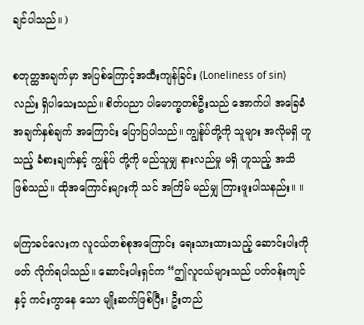ချင်ပါသည်။ )

စတုတ္ထအချက်မှာ အပြစ်ကြောင့်အထီးကျန်ခြင်း (Loneliness of sin) လည်း ရှိပါသေးသည်။ စိတ်ပညာ ပါမောက္ခတစ်ဦးသည် အောက်ပါ အခြေခံအချက်နှစ်ချက် အကြောင်း ပြောပြပါသည်။ ကျွန်ုပ်တို့ကို သူများ အလိုမရှိ ဟူသည့် ခံစားချက်နှင့် ကျွန်ုပ် တို့ကို မည်သူမျှ နားလည်မှု မရှိ ဟူသည့် အသိ ဖြစ်သည်။ ထိုအကြောင်းများကို သင် အကြိမ် မည်မျှ ကြားဖူးပါသနည်း။ ။

မကြာခင်လေးက လူငယ်တစ်စုအကြောင်း ရေးသားထားသည့် ဆောင်းပါးကို ဖတ် လိုက်ရပါသည်။ ဆောင်းပါးရှင်က “ဤလူငယ်များသည် ပတ်ဝန်းကျင်နှင့် ကင်းကွာနေ သော မျိုးဆက်ဖြစ်ပြီး၊ ဦးတည်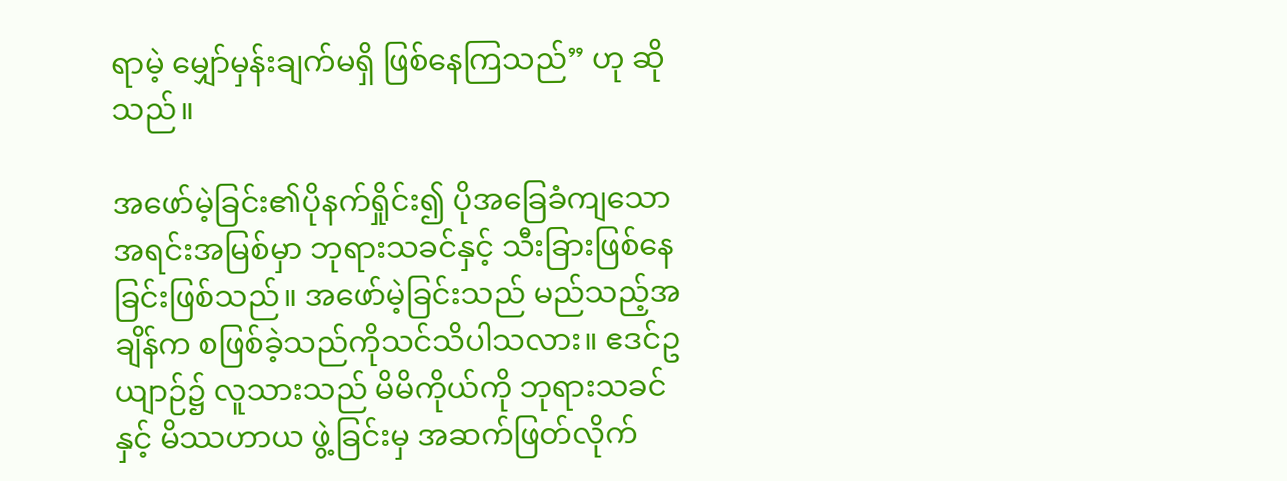ရာမဲ့ မျှော်မှန်းချက်မရှိ ဖြစ်နေကြသည်” ဟု ဆိုသည်။

အဖော်မဲ့ခြင်း၏ပိုနက်ရှိုင်း၍ ပိုအခြေခံကျသောအရင်းအမြစ်မှာ ဘုရားသခင်နှင့် သီးခြားဖြစ်နေခြင်းဖြစ်သည်။ အဖော်မဲ့ခြင်းသည် မည်သည့်အချိန်က စဖြစ်ခဲ့သည်ကိုသင်သိပါသလား။ ဧဒင်ဥယျာဉ်၌ လူသားသည် မိမိကိုယ်ကို ဘုရားသခင်နှင့် မိဿဟာယ ဖွဲ့ခြင်းမှ အဆက်ဖြတ်လိုက်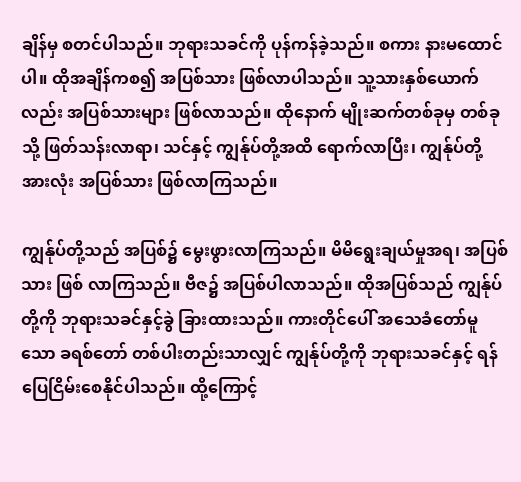ချိန်မှ စတင်ပါသည်။ ဘုရားသခင်ကို ပုန်ကန်ခဲ့သည်။ စကား နားမထောင်ပါ။ ထိုအချိန်ကစ၍ အပြစ်သား ဖြစ်လာပါသည်။ သူ့သားနှစ်ယောက်လည်း အပြစ်သားများ ဖြစ်လာသည်။ ထိုနောက် မျိုးဆက်တစ်ခုမှ တစ်ခုသို့ ဖြတ်သန်းလာရာ၊ သင်နှင့် ကျွန်ုပ်တို့အထိ ရောက်လာပြီး၊ ကျွန်ုပ်တို့အားလုံး အပြစ်သား ဖြစ်လာကြသည်။

ကျွန်ုပ်တို့သည် အပြစ်၌ မွေးဖွားလာကြသည်။ မိမိရွေးချယ်မှုအရ၊ အပြစ်သား ဖြစ် လာကြသည်။ ဗီဇ၌ အပြစ်ပါလာသည်။ ထိုအပြစ်သည် ကျွန်ုပ်တို့ကို ဘုရားသခင်နှင့်ခွဲ ခြားထားသည်။ ကားတိုင်ပေါ် အသေခံတော်မူသော ခရစ်တော် တစ်ပါးတည်းသာလျှင် ကျွန်ုပ်တို့ကို ဘုရားသခင်နှင့် ရန်ပြေငြိမ်းစေနိုင်ပါသည်။ ထို့ကြောင့်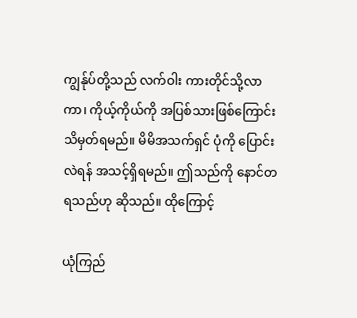ကျွန်ုပ်တို့သည် လက်ဝါး ကားတိုင်သို့လာကာ၊ ကိုယ့်ကိုယ်ကို အပြစ်သားဖြစ်ကြောင်း သိမှတ်ရမည်။ မိမိအသက်ရှင် ပုံကို ပြောင်းလဲရန် အသင့်ရှိရမည်။ ဤသည်ကို နောင်တရသည်ဟု ဆိုသည်။ ထိုကြောင့်

ယုံကြည်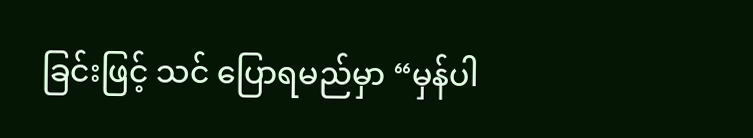ခြင်းဖြင့် သင် ပြောရမည်မှာ “မှန်ပါ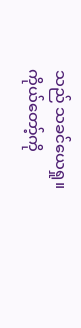သည် သခင်ယေရှု။ ကိုယ်တော့်ကို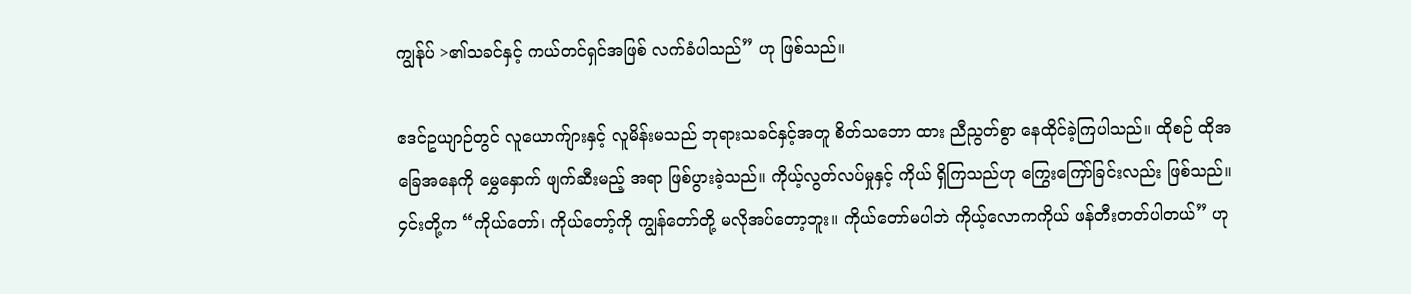ကျွန်ုပ် >၏သခင်နှင့် ကယ်တင်ရှင်အဖြစ် လက်ခံပါသည်” ဟု ဖြစ်သည်။

ဧဒင်ဥယျာဉ်တွင် လူယောက်ျားနှင့် လူမိန်းမသည် ဘုရားသခင်နှင့်အတူ စိတ်သဘော ထား ညီညွတ်စွာ နေထိုင်ခဲ့ကြပါသည်။ ထိုစဉ် ထိုအခြေအနေကို မွှေနှောက် ဖျက်ဆီးမည့် အရာ ဖြစ်ပွားခဲ့သည်။ ကိုယ့်လွတ်လပ်မှုနှင့် ကိုယ် ရှိကြသည်ဟု ကြွေးကြော်ခြင်းလည်း ဖြစ်သည်။ ၄င်းတို့က “ကိုယ်တော်၊ ကိုယ်တော့်ကို ကျွန်တော်တို့ မလိုအပ်တော့ဘူး။ ကိုယ်တော်မပါဘဲ ကိုယ့်လောကကိုယ် ဖန်တီးတတ်ပါတယ်” ဟု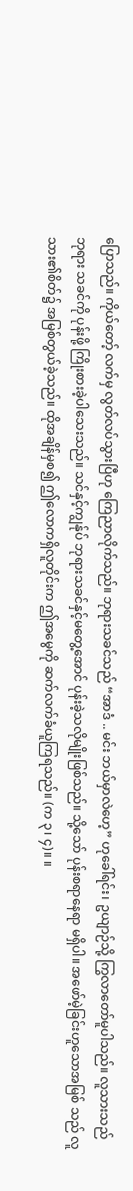ပြောသည်။ ကိုယ်တော့် လက်မှ လွတ်လပ်သွားပြီဟု ကြေညာလိုက်သည်။ ဘုရားသခင်သည် “အာဒံ .. မင်း ဘယ်မှာလဲဟေ့” ဟုခေါ်ရင်း၊ ဥယျာဉ်သို့ ကြွလာတော်မူပါသည်။ လူသားသည် ဘုရား သခင်ကို ပုန်းဖို့ ကြိုးစားခဲ့ပါသေးသည်။ သင်နှင့်ကျွန်ုပ် ဘုရားသခင်နှင့်မတွေ့အောင် ပုန်းခဲ့သလိုမျိုးဖြစ်သည်။ သို့သော် ပုန်းစရာနေရာ မရှိပါ။ အဖော်မဲ့ခြင်းဟူသောအမြစ် သည် လူသား၏စိတ်၌ အမြစ်တွယ်ခဲ့သည်။ ထိုအချိန်မှစ၍ ဤလောကရှိလူတိုင်းက ဤအမွေကို ဆက်လက်ခံယူကြရသည်။ (က ၃၊ ၄)။ ။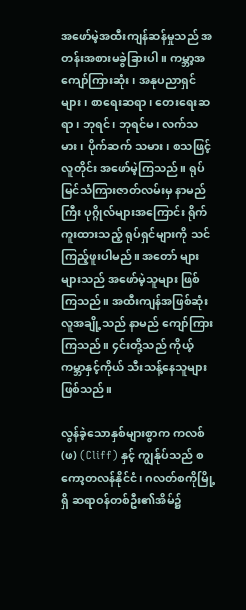အဖော်မဲ့အထီးကျန်ဆန်မှုသည် အတန်းအစားမခွဲခြားပါ။ ကမ္ဘာ့အကျော်ကြားဆုံး၊ အနုပညာရှင်များ၊ စာရေးဆရာ၊ တေးရေးဆရာ၊ ဘုရင်၊ ဘုရင်မ၊ လက်သမား၊ ပိုက်ဆက် သမား၊ စသဖြင့် လူတိုင်း အဖော်မဲ့ကြသည်။ ရုပ်မြင်သံကြားဇာတ်လမ်းမှ နာမည်ကြီး ပုဂ္ဂိုလ်များအကြောင်း ရိုက်ကူးထားသည့် ရုပ်ရှင်များကို သင် ကြည့်ဖူးပါမည်။ အတော် များများသည် အဖော်မဲ့သူများ ဖြစ်ကြသည်။ အထီးကျန်အဖြစ်ဆုံးလူအချို့သည် နာမည် ကျော်ကြားကြသည်။ ၄င်းတို့သည် ကိုယ့်ကမ္ဘာနှင့်ကိုယ် သီးသန့်နေသူများ ဖြစ်သည်။

လွန်ခဲ့သောနှစ်များစွာက ကလစ်(ဖ) (Cliff) နှင့် ကျွန်ုပ်သည် စကော့တလန်နိုင်ငံ၊ ဂလတ်စကိုမြို့ရှိ ဆရာဝန်တစ်ဦး၏အိမ်၌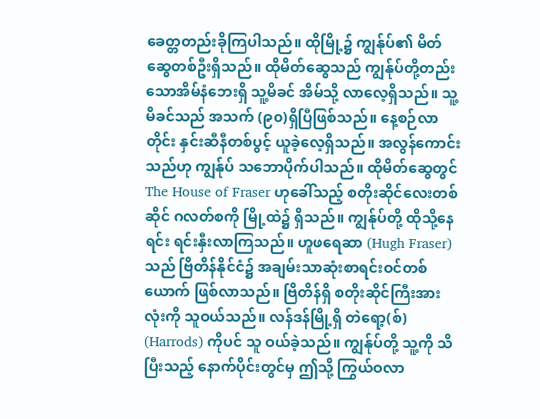ခေတ္တတည်းခိုကြပါသည်။ ထိုမြို့၌ ကျွန်ုပ်၏ မိတ်ဆွေတစ်ဦးရှိသည်။ ထိုမိတ်ဆွေသည် ကျွန်ုပ်တို့တည်းသောအိမ်နံဘေးရှိ သူ့မိခင် အိမ်သို့ လာလေ့ရှိသည်။ သူ့မိခင်သည် အသက် (၉၀)ရှိပြီဖြစ်သည်။ နေ့စဉ်လာတိုင်း နှင်းဆီနီတစ်ပွင့် ယူခဲ့လေ့ရှိသည်။ အလွန်ကောင်းသည်ဟု ကျွန်ုပ် သဘောပိုက်ပါသည်။ ထိုမိတ်ဆွေတွင် The House of Fraser ဟုခေါ်သည့် စတိုးဆိုင်လေးတစ်ဆိုင် ဂလတ်စကို မြို့ထဲ၌ ရှိသည်။ ကျွန်ုပ်တို့ ထိုသို့နေရင်း ရင်းနှီးလာကြသည်။ ဟူဖရေဆာ (Hugh Fraser) သည် ဗြိတိန်နိုင်ငံ၌ အချမ်းသာဆုံးစာရင်းဝင်တစ်ယောက် ဖြစ်လာသည်။ ဗြိတိန်ရှိ စတိုးဆိုင်ကြီးအားလုံးကို သူဝယ်သည်။ လန်ဒန်မြို့ရှိ တဲရော့(စ်) (Harrods) ကိုပင် သူ ဝယ်ခဲ့သည်။ ကျွန်ုပ်တို့ သူ့ကို သိပြီးသည့် နောက်ပိုင်းတွင်မှ ဤသို့ ကြွယ်ဝလာ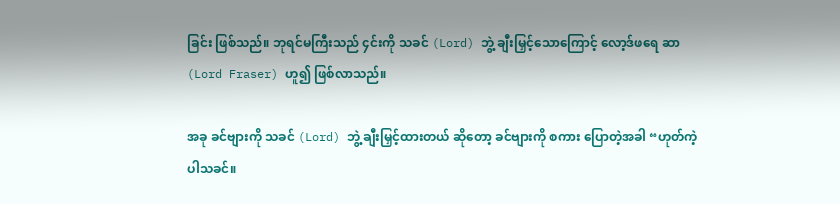ခြင်း ဖြစ်သည်။ ဘုရင်မကြီးသည် ၄င်းကို သခင် (Lord) ဘွဲ့ ချီးမြှင့်သောကြောင့် လော့ဒ်ဖရေ ဆာ (Lord Fraser) ဟူ၍ ဖြစ်လာသည်။

အခု ခင်ဗျားကို သခင် (Lord) ဘွဲ့ ချီးမြှင့်ထားတယ် ဆိုတော့ ခင်ဗျားကို စကား ပြောတဲ့အခါ “ဟုတ်ကဲ့ပါသခင်။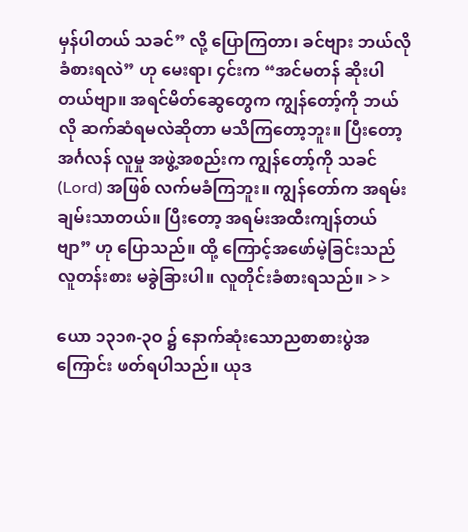မှန်ပါတယ် သခင်” လို့ ပြောကြတာ၊ ခင်ဗျား ဘယ်လို ခံစားရလဲ” ဟု မေးရာ၊ ၄င်းက “အင်မတန် ဆိုးပါတယ်ဗျာ။ အရင်မိတ်ဆွေတွေက ကျွန်တော့်ကို ဘယ်လို ဆက်ဆံရမလဲဆိုတာ မသိကြတော့ဘူး။ ပြီးတော့ အင်္ဂလန် လူမှု အဖွဲ့အစည်းက ကျွန်တော့်ကို သခင် (Lord) အဖြစ် လက်မခံကြဘူး။ ကျွန်တော်က အရမ်းချမ်းသာတယ်။ ပြီးတော့ အရမ်းအထီးကျန်တယ်ဗျာ” ဟု ပြောသည်။ ထို့ ကြောင့်အဖော်မဲ့ခြင်းသည် လူတန်းစား မခွဲခြားပါ။ လူတိုင်းခံစားရသည်။ > >

ယော ၁၃၁၈-၃ဝ ၌ နောက်ဆုံးသောညစာစားပွဲအကြောင်း ဖတ်ရပါသည်။ ယုဒ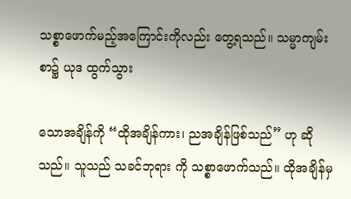သစ္စာဖောက်မည့်အကြောင်းကိုလည်း တွေ့ရသည်။ သမ္မာကျမ်းစာ၌ ယုဒ ထွက်သွား

သောအချိန်ကို “ထိုအချိန်ကား၊ ညအချိန်ဖြစ်သည်” ဟု ဆိုသည်။ သူသည် သခင်ဘုရား ကို သစ္စာဖောက်သည်။ ထိုအချိန်မှ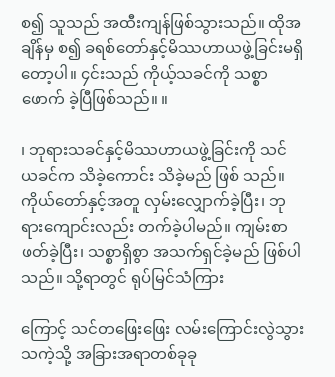စ၍ သူသည် အထီးကျန်ဖြစ်သွားသည်။ ထိုအချိန်မှ စ၍ ခရစ်တော်နှင့်မိဿဟာယဖွဲ့ခြင်းမရှိတော့ပါ။ ၄င်းသည် ကိုယ့်သခင်ကို သစ္စာဖောက် ခဲ့ပြီဖြစ်သည်။ ။

၊ ဘုရားသခင်နှင့်မိဿဟာယဖွဲ့ခြင်းကို သင် ယခင်က သိခဲ့ကောင်း သိခဲ့မည် ဖြစ် သည်။ ကိုယ်တော်နှင့်အတူ လှမ်းလျှောက်ခဲ့ပြီး၊ ဘုရားကျောင်းလည်း တက်ခဲ့ပါမည်။ ကျမ်းစာ ဖတ်ခဲ့ပြီး၊ သစ္စာရှိစွာ အသက်ရှင်ခဲ့မည် ဖြစ်ပါသည်။ သို့ရာတွင် ရုပ်မြင်သံကြား

ကြောင့် သင်တဖြေးဖြေး လမ်းကြောင်းလွဲသွားသကဲ့သို့ အခြားအရာတစ်ခုခု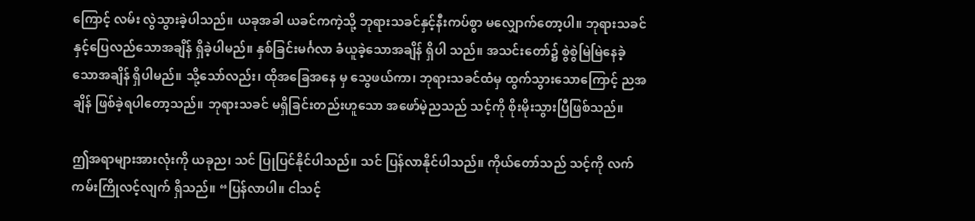ကြောင့် လမ်း လွဲသွားခဲ့ပါသည်။ ယခုအခါ ယခင်ကကဲ့သို့ ဘုရားသခင်နှင့်နီးကပ်စွာ မလျှောက်တော့ပါ။ ဘုရားသခင်နှင့်ပြေလည်သောအချိန် ရှိခဲ့ပါမည်။ နှစ်ခြင်းမင်္ဂလာ ခံယူခဲ့သောအချိန် ရှိပါ သည်။ အသင်းတော်၌ စွဲစွဲမြဲမြဲနေခဲ့သောအချိန် ရှိပါမည်။ သို့သော်လည်း၊ ထိုအခြေအနေ မှ သွေဖယ်ကာ၊ ဘုရားသခင်ထံမှ ထွက်သွားသောကြောင့် ညအချိန် ဖြစ်ခဲ့ရပါတော့သည်။ ဘုရားသခင် မရှိခြင်းတည်းဟူသော အဖော်မဲ့ညသည် သင့်ကို စိုးမိုးသွားပြီဖြစ်သည်။

ဤအရာများအားလုံးကို ယခုည၊ သင် ပြုပြင်နိုင်ပါသည်။ သင် ပြန်လာနိုင်ပါသည်။ ကိုယ်တော်သည် သင့်ကို လက်ကမ်းကြိုလင့်လျက် ရှိသည်။ “ပြန်လာပါ။ ငါသင့်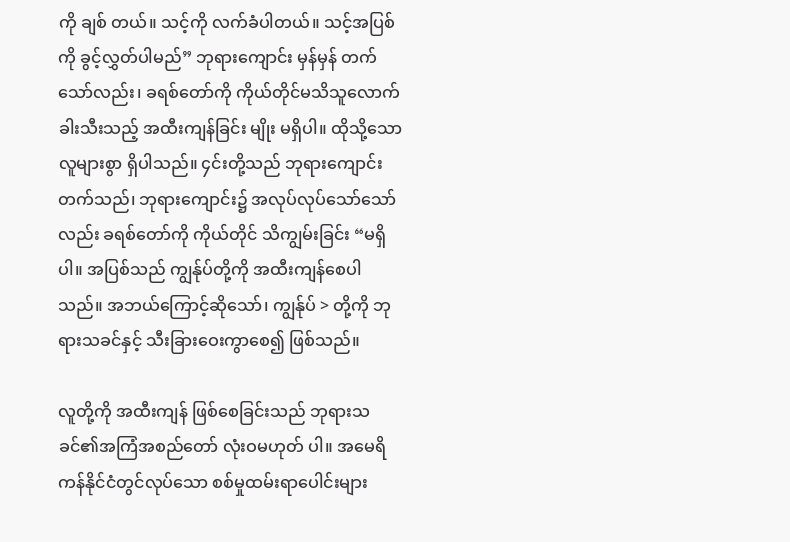ကို ချစ် တယ်။ သင့်ကို လက်ခံပါတယ်။ သင့်အပြစ်ကို ခွင့်လွှတ်ပါမည်” ဘုရားကျောင်း မှန်မှန် တက်သော်လည်း၊ ခရစ်တော်ကို ကိုယ်တိုင်မသိသူလောက် ခါးသီးသည့် အထီးကျန်ခြင်း မျိုး မရှိပါ။ ထိုသို့သောလူများစွာ ရှိပါသည်။ ၄င်းတို့သည် ဘုရားကျောင်း တက်သည်၊ ဘုရားကျောင်း၌ အလုပ်လုပ်သော်သော်လည်း ခရစ်တော်ကို ကိုယ်တိုင် သိကျွမ်းခြင်း “မရှိပါ။ အပြစ်သည် ကျွန်ုပ်တို့ကို အထီးကျန်စေပါသည်။ အဘယ်ကြောင့်ဆိုသော်၊ ကျွန်ုပ် > တို့ကို ဘုရားသခင်နှင့် သီးခြားဝေးကွာစေ၍ ဖြစ်သည်။

လူတို့ကို အထီးကျန် ဖြစ်စေခြင်းသည် ဘုရားသခင်၏အကြံအစည်တော် လုံးဝမဟုတ် ပါ။ အမေရိကန်နိုင်ငံတွင်လုပ်သော စစ်မှုထမ်းရာပေါင်းများ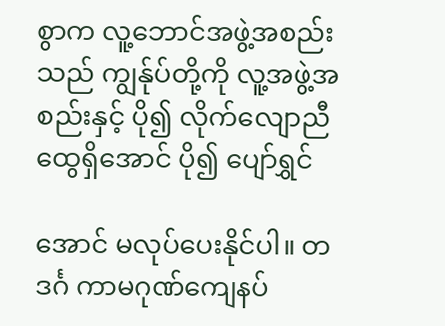စွာက လူ့ဘောင်အဖွဲ့အစည်း သည် ကျွန်ုပ်တို့ကို လူ့အဖွဲ့အစည်းနှင့် ပို၍ လိုက်လျောညီထွေရှိအောင် ပို၍ ပျော်ရွှင်

အောင် မလုပ်ပေးနိုင်ပါ။ တဒင်္ဂ ကာမဂုဏ်ကျေနပ်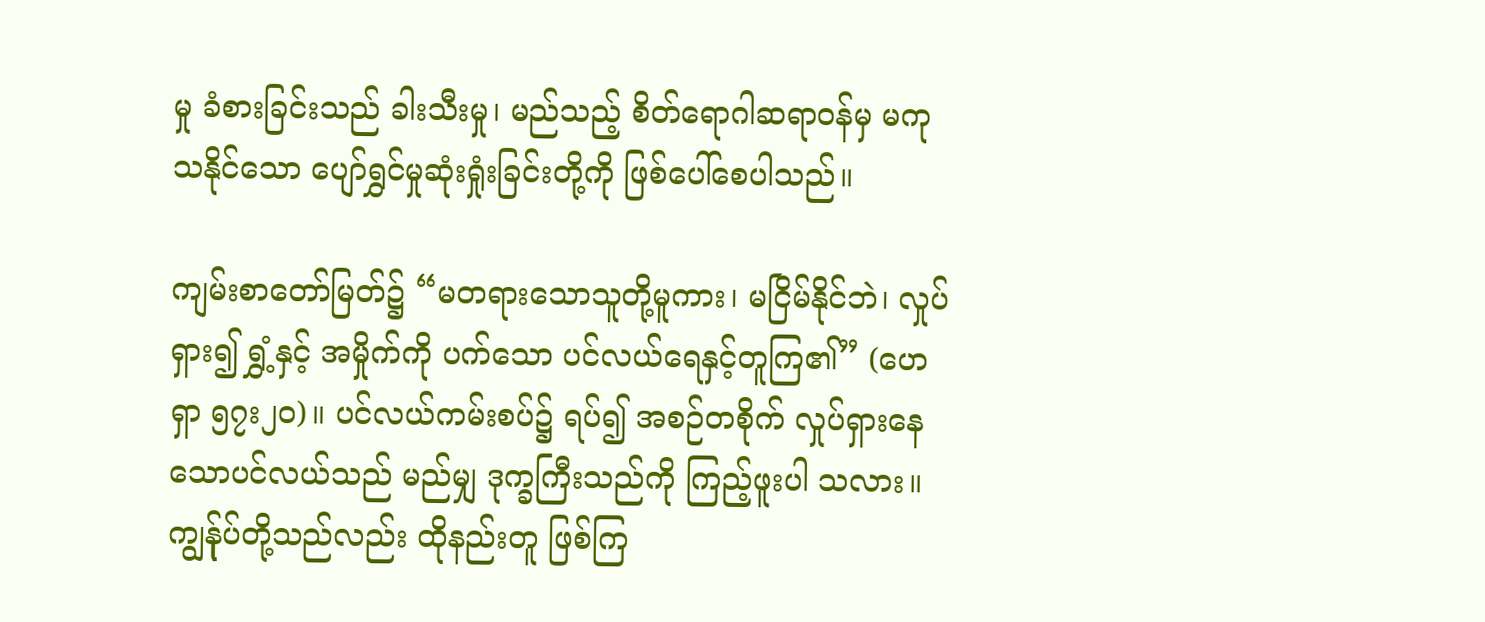မှု ခံစားခြင်းသည် ခါးသီးမှု၊ မည်သည့် စိတ်ရောဂါဆရာဝန်မှ မကုသနိုင်သော ပျော်ရွှင်မှုဆုံးရှုံးခြင်းတို့ကို ဖြစ်ပေါ်စေပါသည်။

ကျမ်းစာတော်မြတ်၌ “မတရားသောသူတို့မူကား၊ မငြိမ်နိုင်ဘဲ၊ လှုပ်ရှား၍ ရွှံ့နှင့် အမှိုက်ကို ပက်သော ပင်လယ်ရေနှင့်တူကြ၏” (ဟေရှာ ၅၇း၂၀)။ ပင်လယ်ကမ်းစပ်၌ ရပ်၍ အစဉ်တစိုက် လှုပ်ရှားနေသောပင်လယ်သည် မည်မျှ ဒုက္ခကြီးသည်ကို ကြည့်ဖူးပါ သလား။ ကျွန်ုပ်တို့သည်လည်း ထိုနည်းတူ ဖြစ်ကြ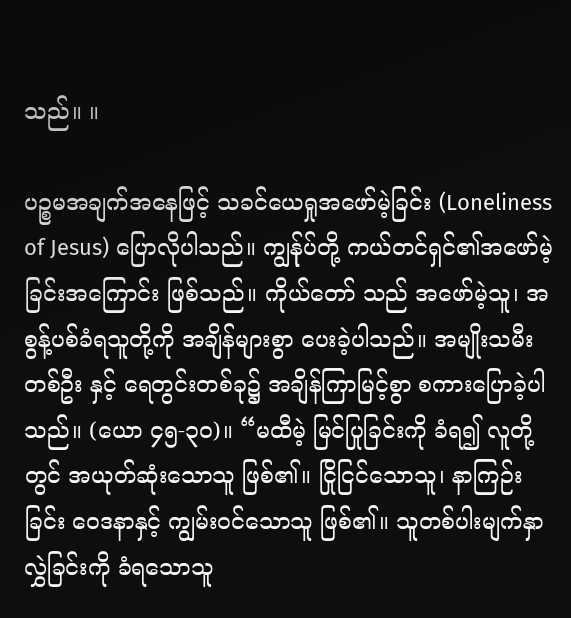သည်။ ။

ပဉ္စမအချက်အနေဖြင့် သခင်ယေရှုအဖော်မဲ့ခြင်း (Loneliness of Jesus) ပြောလိုပါသည်။ ကျွန်ုပ်တို့ ကယ်တင်ရှင်၏အဖော်မဲ့ခြင်းအကြောင်း ဖြစ်သည်။ ကိုယ်တော် သည် အဖော်မဲ့သူ၊ အစွန့်ပစ်ခံရသူတို့ကို အချိန်များစွာ ပေးခဲ့ပါသည်။ အမျိုးသမီးတစ်ဦး နှင့် ရေတွင်းတစ်ခု၌ အချိန်ကြာမြင့်စွာ စကားပြောခဲ့ပါသည်။ (ယော ၄၅-၃၀)။ “မထီမဲ့ မြင်ပြုခြင်းကို ခံရ၍ လူတို့တွင် အယုတ်ဆုံးသောသူ ဖြစ်၏။ ငြိုငြင်သောသူ၊ နာကြဉ်းခြင်း ဝေဒနာနှင့် ကျွမ်းဝင်သောသူ ဖြစ်၏။ သူတစ်ပါးမျက်နှာလွှဲခြင်းကို ခံရသောသူ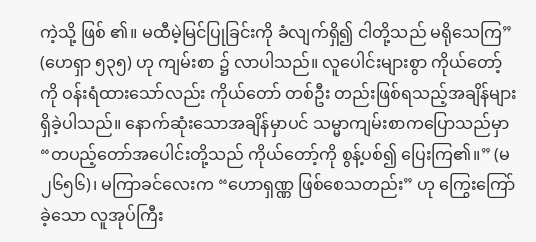ကဲ့သို့ ဖြစ် ၏။ မထီမဲ့မြင်ပြုခြင်းကို ခံလျက်ရှိ၍ ငါတို့သည် မရိုသေကြ” (ဟေရှာ ၅၃၅) ဟု ကျမ်းစာ ၌ လာပါသည်။ လူပေါင်းများစွာ ကိုယ်တော့်ကို ဝန်းရံထားသော်လည်း ကိုယ်တော် တစ်ဦး တည်းဖြစ်ရသည့်အချိန်များ ရှိခဲ့ပါသည်။ နောက်ဆုံးသောအချိန်မှာပင် သမ္မာကျမ်းစာကပြောသည်မှာ “တပည့်တော်အပေါင်းတို့သည် ကိုယ်တော့်ကို စွန့်ပစ်၍ ပြေးကြ၏။” (မ ၂၆၅၆)၊ မကြာခင်လေးက “ဟောရှဏ္ဏ ဖြစ်စေသတည်း” ဟု ကြွေးကြော်ခဲ့သော လူအုပ်ကြီး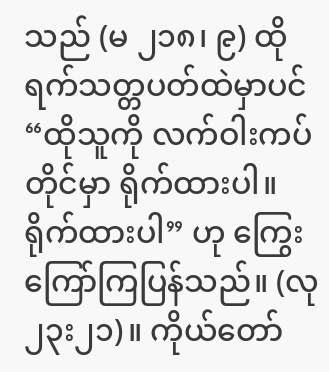သည် (မ ၂၁၈၊ ၉) ထိုရက်သတ္တပတ်ထဲမှာပင် “ထိုသူကို လက်ဝါးကပ်တိုင်မှာ ရိုက်ထားပါ။ ရိုက်ထားပါ” ဟု ကြွေးကြော်ကြပြန်သည်။ (လု ၂၃း၂၁)။ ကိုယ်တော်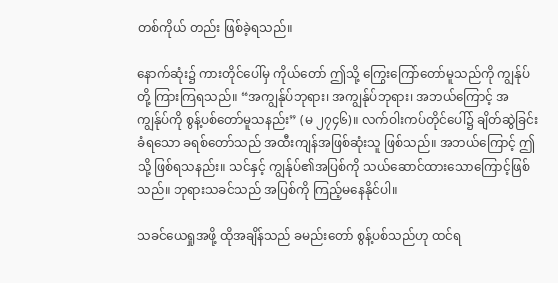တစ်ကိုယ် တည်း ဖြစ်ခဲ့ရသည်။

နောက်ဆုံး၌ ကားတိုင်ပေါ်မှ ကိုယ်တော် ဤသို့ ကြွေးကြော်တော်မူသည်ကို ကျွန်ုပ် တို့ ကြားကြရသည်။ “အကျွန်ုပ်ဘုရား၊ အကျွန်ုပ်ဘုရား၊ အဘယ်ကြောင့် အကျွန်ုပ်ကို စွန့်ပစ်တော်မူသနည်း” (မ ၂၇၄၆)။ လက်ဝါးကပ်တိုင်ပေါ်၌ ချိတ်ဆွဲခြင်းခံရသော ခရစ်တော်သည် အထီးကျန်အဖြစ်ဆုံးသူ ဖြစ်သည်။ အဘယ်ကြောင့် ဤသို့ ဖြစ်ရသနည်း။ သင်နှင့် ကျွန်ုပ်၏အပြစ်ကို သယ်ဆောင်ထားသောကြောင့်ဖြစ်သည်။ ဘုရားသခင်သည် အပြစ်ကို ကြည့်မနေနိုင်ပါ။

သခင်ယေရှုအဖို့ ထိုအချိန်သည် ခမည်းတော် စွန့်ပစ်သည်ဟု ထင်ရ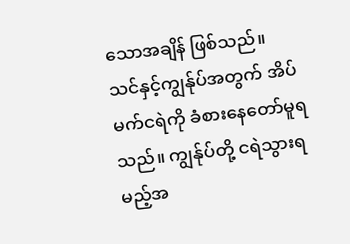သောအချိန် ဖြစ်သည်။ သင်နှင့်ကျွန်ုပ်အတွက် အိပ်မက်ငရဲကို ခံစားနေတော်မူရသည်။ ကျွန်ုပ်တို့ ငရဲသွားရမည့်အ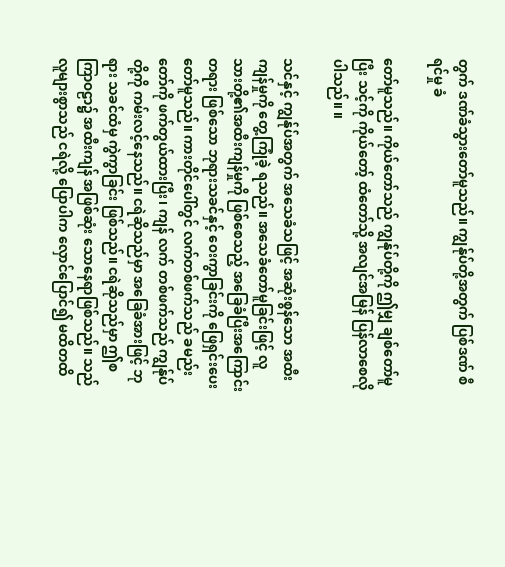တွက် ဒဏ်ခံသွားတော်မူသည်။ ကျွန်ုပ်တို့အတွက် ပြစ်ဒဏ် စီရင်မှု ခံ

တော်မူသည်။ ကိုယ်တော်သည် ကျွန်ုပ်တို့ကို ဤမျှ ချစ်တော်မူပြီး သင့်ကို ကိုယ်တော့် ထံတော်သို့ အလျင်အမြန် ပြန်လာစေလိုပါသည်။ ။

သင်နှင့် ကျွန်ုပ်အတွက် အသေခံသဖြင့် အဆုံးစွန်သော အထီးကျန်မှုကို တွေ့ကြုံခဲ့ ရသည်။ အသေခံတော်မူခြင်းဖြင့် လူသားတို့၏အထီးကျန်မှုကို ဖြစ်စေသည့် အခြေခံပြီးအကြောင်းတရား ဖြစ်သော ဘုရားသခင်နှင့် ဝေးကွာခြင်းကို ဖြေရှင်းပေးတော်မူသည်။ ကားတိုင်ပေါ်တွင် လက်တစ်ဖက်သည် ခမည်းတော်ကို ဖက်တွယ်ထားပြီး၊ ကျန် လက် တစ်ဖက်သည် ကျွန်ုပ်တို့ကို ကမ်းလင့်နေသည်။ ငရဲဆိုသည်မှာ အခြေခံအားဖြင့် ဘုရား သခင်ထံမှ ကွဲကွာခြင်း ဖြစ်သည်။ ငရဲဆိုသည်မှာ ဤစကြာဝဠာ၌ အထီးကျန် အဖြစ်ဆုံး သောနေရာဖြစ်သည်။ သည် လူများစွာသည် ငရဲလို့ ပြောပါက လှောင်ပြောင်၍ မထိတထိ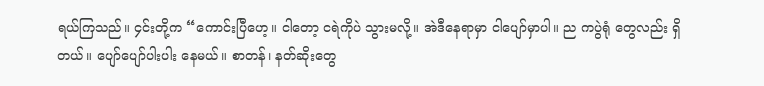ရယ်ကြသည်။ ၄င်းတို့က “ကောင်းပြီဟေ့။ ငါတော့ ငရဲကိုပဲ သွားမလို့။ အဲဒီနေရာမှာ ငါပျော်မှာပါ။ ည ကပွဲရုံ တွေလည်း ရှိတယ်။ ပျော်ပျော်ပါးပါး နေမယ်။ စာတန်၊ နတ်ဆိုးတွေ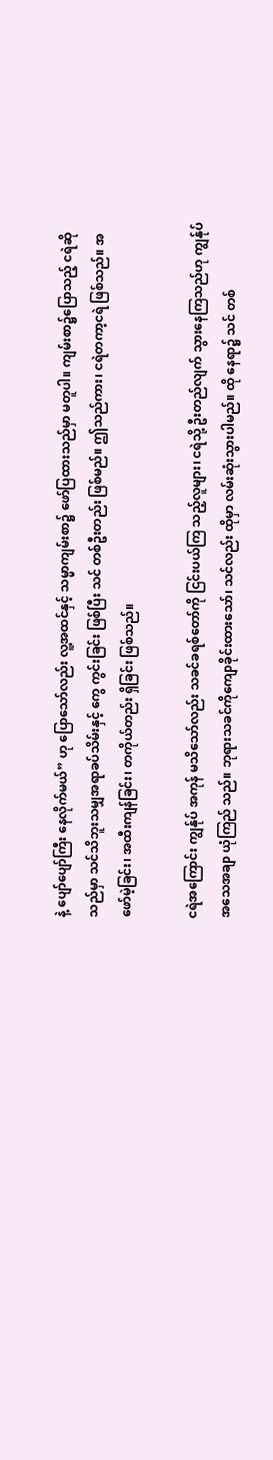နဲ့ ပျော်ပျော်ကြီး နေလိုက်မယ်” ဟု ပြောသော်လည်း လူ့အထင်နှင့် သမ္မာကျမ်းစာ၌ ဖော်ပြထားသည်မှာ မတူပါ။ ကျမ်းစာ၌ပြောသည့် ငရဲဆိုသည်မှာ သင်သိဘူးသမျှအရာခပ်သိမ်းနှင့် ကွေ ကွင်းခြင်း ဖြစ်ပြီး သင် တစ်ဦးတည်း ဖြစ်မည်။ ဤသည်ကား၊ ငရဲတကာ့ငရဲ ဖြစ်သည်။ အဖော်မဲ့ခြင်း၊ အထီးကျန်ခြင်း၊ တကိုယ်တည်း ရှိခြင်း ဖြစ်သည်။

ငရဲအကြောင်း ကျွန်ုပ် အကုန် မသိသော်လည်း သခင်ခရစ်တော်ကို ငြင်းပယ်ကြ သည့်လူများ၊ ငရဲသို့ ဦးတည်လျက် သွားနေကြသည်ဟု ကျွန်ုပ် အသေအချာ ယုံကြည် သည်။ ဘုရားသခင်ကိုကျောခိုင်းထားသော်၊ သင်လည်း ထိုမှာ လမ်းဆုံးသွားပါမည်။ ထို နေရာ၌ သင် တစ်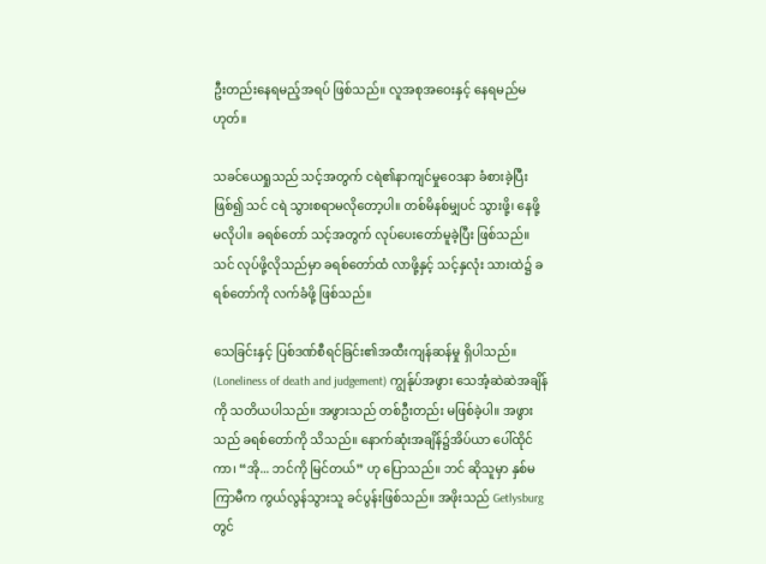ဦးတည်းနေရမည့်အရပ် ဖြစ်သည်။ လူအစုအဝေးနှင့် နေရမည်မဟုတ်။

သခင်ယေရှုသည် သင့်အတွက် ငရဲ၏နာကျင်မှုဝေဒနာ ခံစားခဲ့ပြီးဖြစ်၍ သင် ငရဲ သွားစရာမလိုတော့ပါ။ တစ်မိနစ်မျှပင် သွားဖို့၊ နေဖို့ မလိုပါ။ ခရစ်တော် သင့်အတွက် လုပ်ပေးတော်မူခဲ့ပြီး ဖြစ်သည်။ သင် လုပ်ဖို့လိုသည်မှာ ခရစ်တော်ထံ လာဖို့နှင့် သင့်နှလုံး သားထဲ၌ ခရစ်တော်ကို လက်ခံဖို့ ဖြစ်သည်။

သေခြင်းနှင့် ပြစ်ဒဏ်စီရင်ခြင်း၏အထီးကျန်ဆန်မှု ရှိပါသည်။ (Loneliness of death and judgement) ကျွန်ုပ်အဖွား သေအံ့ဆဲဆဲအချိန်ကို သတိယပါသည်။ အဖွားသည် တစ်ဦးတည်း မဖြစ်ခဲ့ပါ။ အဖွားသည် ခရစ်တော်ကို သိသည်။ နောက်ဆုံးအချိန်၌အိပ်ယာ ပေါ်ထိုင်ကာ၊ “အို... ဘင်ကို မြင်တယ်” ဟု ပြောသည်။ ဘင် ဆိုသူမှာ နှစ်မကြာမီက ကွယ်လွန်သွားသူ ခင်ပွန်းဖြစ်သည်။ အဖိုးသည် Getlysburg တွင်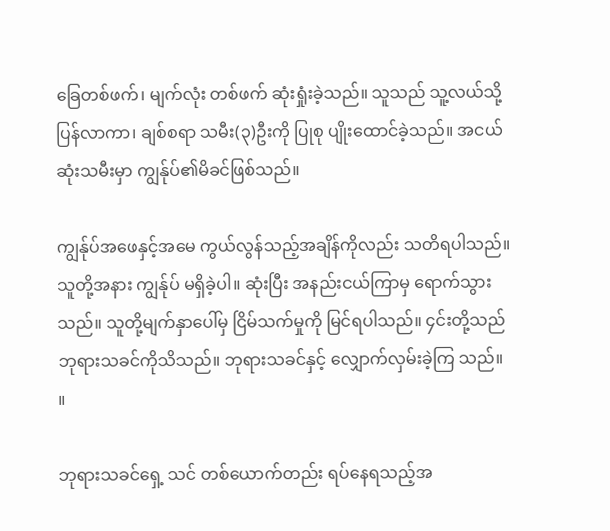ခြေတစ်ဖက်၊ မျက်လုံး တစ်ဖက် ဆုံးရှုံးခဲ့သည်။ သူသည် သူ့လယ်သို့ ပြန်လာကာ၊ ချစ်စရာ သမီး(၃)ဦးကို ပြုစု ပျိုးထောင်ခဲ့သည်။ အငယ်ဆုံးသမီးမှာ ကျွန်ုပ်၏မိခင်ဖြစ်သည်။

ကျွန်ုပ်အဖေနှင့်အမေ ကွယ်လွန်သည့်အချိန်ကိုလည်း သတိရပါသည်။ သူတို့အနား ကျွန်ုပ် မရှိခဲ့ပါ။ ဆုံးပြီး အနည်းငယ်ကြာမှ ရောက်သွားသည်။ သူတို့မျက်နှာပေါ်မှ ငြိမ်သက်မှုကို မြင်ရပါသည်။ ၄င်းတို့သည် ဘုရားသခင်ကိုသိသည်။ ဘုရားသခင်နှင့် လျှောက်လှမ်းခဲ့ကြ သည်။ ။

ဘုရားသခင်ရှေ့ သင် တစ်ယောက်တည်း ရပ်နေရသည့်အ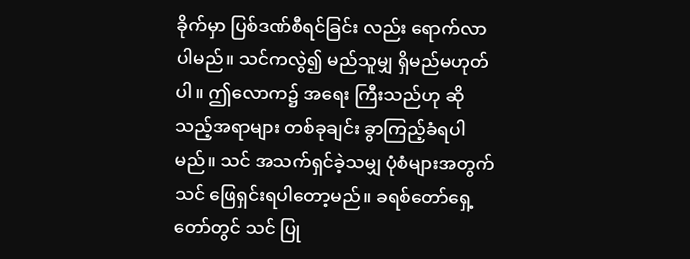ခိုက်မှာ ပြစ်ဒဏ်စီရင်ခြင်း လည်း ရောက်လာပါမည်။ သင်ကလွဲ၍ မည်သူမျှ ရှိမည်မဟုတ်ပါ။ ဤလောက၌ အရေး ကြီးသည်ဟု ဆိုသည့်အရာများ တစ်ခုချင်း ခွာကြည့်ခံရပါမည်။ သင် အသက်ရှင်ခဲ့သမျှ ပုံစံများအတွက် သင် ဖြေရှင်းရပါတော့မည်။ ခရစ်တော်ရှေ့တော်တွင် သင် ပြု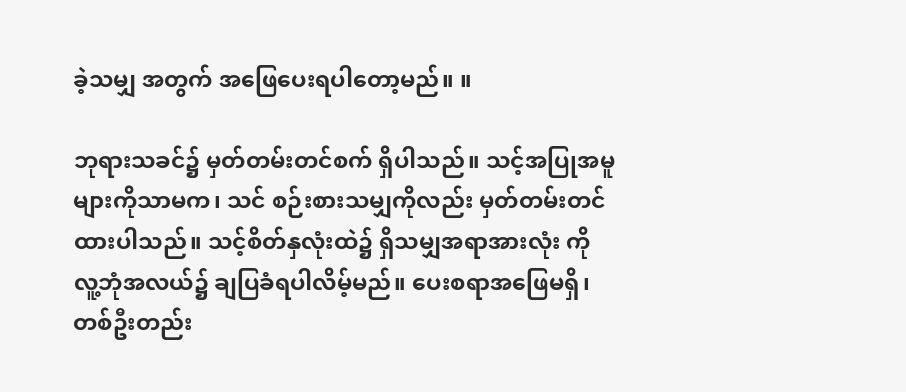ခဲ့သမျှ အတွက် အဖြေပေးရပါတော့မည်။ ။

ဘုရားသခင်၌ မှတ်တမ်းတင်စက် ရှိပါသည်။ သင့်အပြုအမူများကိုသာမက၊ သင် စဉ်းစားသမျှကိုလည်း မှတ်တမ်းတင်ထားပါသည်။ သင့်စိတ်နှလုံးထဲ၌ ရှိသမျှအရာအားလုံး ကို လူ့ဘုံအလယ်၌ ချပြခံရပါလိမ့်မည်။ ပေးစရာအဖြေမရှိ၊ တစ်ဦးတည်း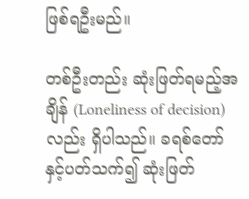ဖြစ်ရဦးမည်။

တစ်ဦးတည်း ဆုံးဖြတ်ရမည့်အချိန် (Loneliness of decision) လည်း ရှိပါသည်။ ခရစ်တော်နှင့်ပတ်သက်၍ ဆုံးဖြတ်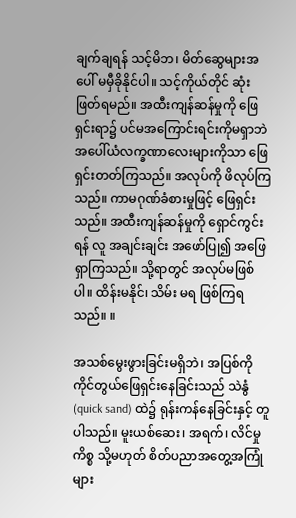ချက်ချရန် သင့်မိဘ၊ မိတ်ဆွေများအပေါ် မမှီခိုနိုင်ပါ။ သင့်ကိုယ်တိုင် ဆုံးဖြတ်ရမည်။ အထီးကျန်ဆန်မှုကို ဖြေရှင်းရာ၌ ပင်မအကြောင်းရင်းကိုမရှာဘဲ အပေါ်ယံလက္ခဏာလေးများကိုသာ ဖြေရှင်းတတ်ကြသည်။ အလုပ်ကို ဖိလုပ်ကြ သည်။ ကာမဂုဏ်ခံစားမှုဖြင့် ဖြေရှင်းသည်။ အထီးကျန်ဆန်မှုကို ရှောင်ကွင်းရန် လူ အချင်းချင်း အဖော်ပြု၍ အဖြေရှာကြသည်။ သို့ရာတွင် အလုပ်မဖြစ်ပါ။ ထိန်းမနိုင်၊ သိမ်း မရ ဖြစ်ကြရသည်။ ။

အသစ်မွေးဖွားခြင်းမရှိဘဲ၊ အပြစ်ကို ကိုင်တွယ်ဖြေရှင်းနေခြင်းသည် သဲနွံ (quick sand) ထဲ၌ ရုန်းကန်နေခြင်းနှင့် တူပါသည်။ မူးယစ်ဆေး၊ အရက်၊ လိင်မှုကိစ္စ သို့မဟုတ် စိတ်ပညာအတွေ့အကြုံများ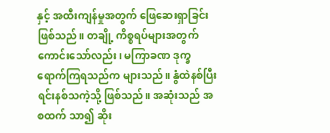နှင့် အထီးကျန်မှုအတွက် ဖြေဆေးရှာခြင်းဖြစ်သည်။ တချို့ ကိစ္စရပ်များအတွက် ကောင်းသော်လည်း၊ မကြာခဏ ဒုက္ခရောက်ကြရသည်က များသည်။ နွံထဲနစ်ပြီးရင်းနစ်သကဲ့သို့ ဖြစ်သည်။ အဆုံးသည် အစထက် သာ၍ ဆိုး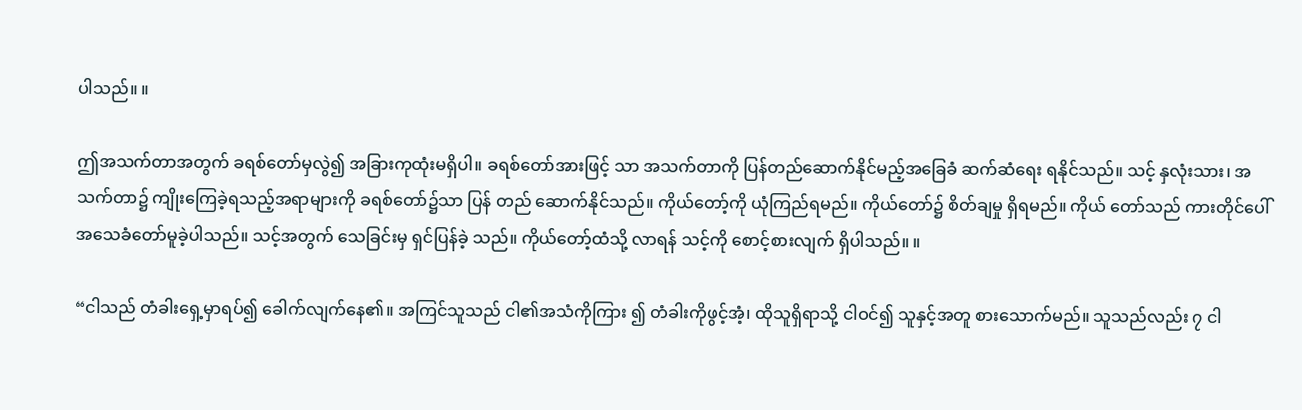ပါသည်။ ။

ဤအသက်တာအတွက် ခရစ်တော်မှလွဲ၍ အခြားကုထုံးမရှိပါ။ ခရစ်တော်အားဖြင့် သာ အသက်တာကို ပြန်တည်ဆောက်နိုင်မည့်အခြေခံ ဆက်ဆံရေး ရနိုင်သည်။ သင့် နှလုံးသား၊ အသက်တာ၌ ကျိုးကြေခဲ့ရသည့်အရာများကို ခရစ်တော်၌သာ ပြန် တည် ဆောက်နိုင်သည်။ ကိုယ်တော့်ကို ယုံကြည်ရမည်။ ကိုယ်တော်၌ စိတ်ချမှု ရှိရမည်။ ကိုယ် တော်သည် ကားတိုင်ပေါ် အသေခံတော်မူခဲ့ပါသည်။ သင့်အတွက် သေခြင်းမှ ရှင်ပြန်ခဲ့ သည်။ ကိုယ်တော့်ထံသို့ လာရန် သင့်ကို စောင့်စားလျက် ရှိပါသည်။ ။

“ငါသည် တံခါးရှေ့မှာရပ်၍ ခေါက်လျက်နေ၏။ အကြင်သူသည် ငါ၏အသံကိုကြား ၍ တံခါးကိုဖွင့်အံ့၊ ထိုသူရှိရာသို့ ငါဝင်၍ သူနှင့်အတူ စားသောက်မည်။ သူသည်လည်း ၇ ငါ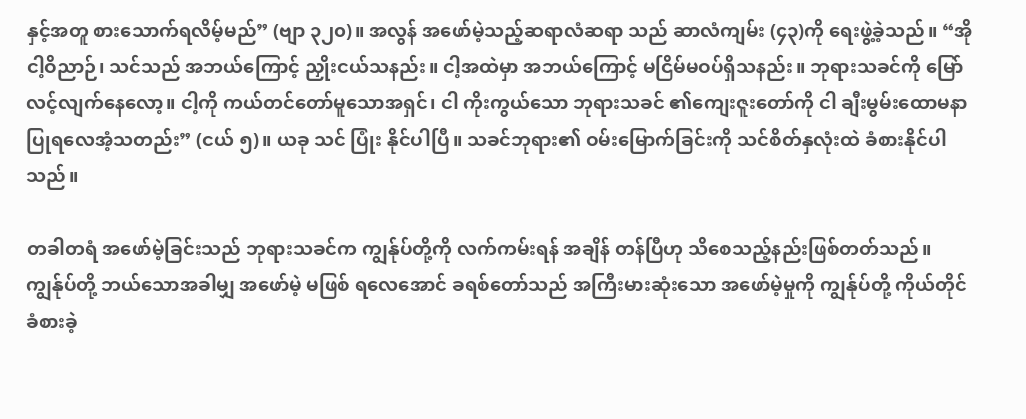နှင့်အတူ စားသောက်ရလိမ့်မည်” (ဗျာ ၃၂၀)။ အလွန် အဖော်မဲ့သည့်ဆရာလံဆရာ သည် ဆာလံကျမ်း (၄၃)ကို ရေးဖွဲ့ခဲ့သည်။ “အို ငါ့ဝိညာဉ်၊ သင်သည် အဘယ်ကြောင့် ညှိုးငယ်သနည်း။ ငါ့အထဲမှာ အဘယ်ကြောင့် မငြိမ်မဝပ်ရှိသနည်း။ ဘုရားသခင်ကို မြော် လင့်လျက်နေလော့။ ငါ့ကို ကယ်တင်တော်မူသောအရှင်၊ ငါ ကိုးကွယ်သော ဘုရားသခင် ၏ကျေးဇူးတော်ကို ငါ ချီးမွမ်းထောမနာပြုရလေအံ့သတည်း” (ငယ် ၅)။ ယခု သင် ပြုံး နိုင်ပါပြီ။ သခင်ဘုရား၏ ဝမ်းမြောက်ခြင်းကို သင်စိတ်နှလုံးထဲ ခံစားနိုင်ပါသည်။

တခါတရံ အဖော်မဲ့ခြင်းသည် ဘုရားသခင်က ကျွန်ုပ်တို့ကို လက်ကမ်းရန် အချိန် တန်ပြီဟု သိစေသည့်နည်းဖြစ်တတ်သည်။ ကျွန်ုပ်တို့ ဘယ်သောအခါမျှ အဖော်မဲ့ မဖြစ် ရလေအောင် ခရစ်တော်သည် အကြီးမားဆုံးသော အဖော်မဲ့မှုကို ကျွန်ုပ်တို့ ကိုယ်တိုင် ခံစားခဲ့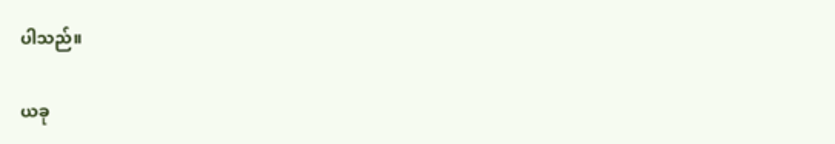ပါသည်။

ယခု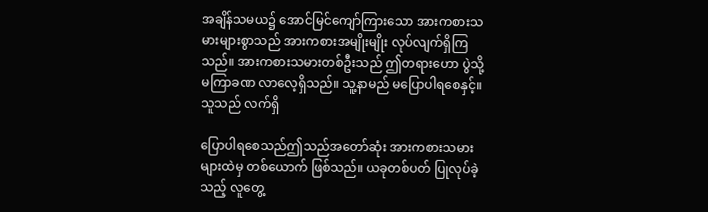အချိန်သမယ၌ အောင်မြင်ကျော်ကြားသော အားကစားသမားများစွာသည် အားကစားအမျိုးမျိုး လုပ်လျက်ရှိကြသည်။ အားကစားသမားတစ်ဦးသည် ဤတရားဟော ပွဲသို့ မကြာခဏ လာလေ့ရှိသည်။ သူ့နာမည် မပြောပါရစေနှင့်။ သူသည် လက်ရှိ

ပြောပါရစေသည်ဤသည်အတော်ဆုံး အားကစားသမားများထဲမှ တစ်ယောက် ဖြစ်သည်။ ယခုတစ်ပတ် ပြုလုပ်ခဲ့ သည့် လူတွေ့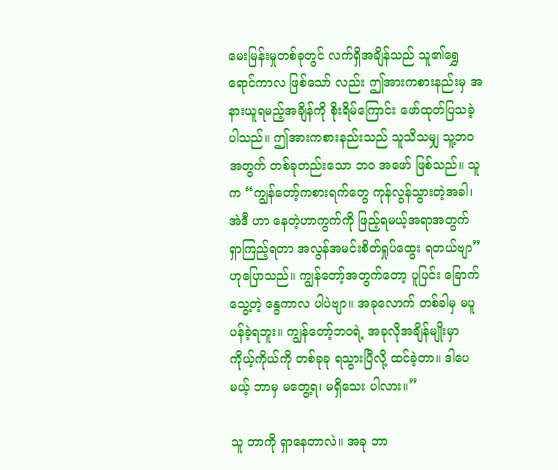မေးမြန်းမှုတစ်ခုတွင် လက်ရှိအချိန်သည် သူ၏ရွှေရောင်ကာလ ဖြစ်သော် လည်း ဤအားကစားနည်းမှ အနားယူရမည့်အချိန်ကို စိုးရိမ်ကြောင်း ဖော်ထုတ်ပြသခဲ့ ပါသည်။ ဤအားကစားနည်းသည် သူသိသမျှ သူ့ဘဝအတွက် တစ်ခုတည်းသော ဘဝ အဖော် ဖြစ်သည်။ သူက “ကျွန်တော့်ကစားရက်တွေ ကုန်လွန်သွားတဲ့အခါ၊ အဲဒီ ဟာ နေတဲ့ဟာကွက်ကို ဖြည့်ရမယ့်အရာအတွက် ရှာကြည့်ရတာ အလွန်အမင်းစိတ်ရှုပ်ထွေး ရတယ်ဗျာ” ဟုပြောသည်။ ကျွန်တော့်အတွက်တော့ ပူပြင်း ခြောက်သွေ့တဲ့ နွေကာလ ပါပဲဗျာ။ အခုလောက် တစ်ခါမှ မပူပန်ခဲ့ရဘူး။ ကျွန်တော့်ဘဝရဲ့ အခုလိုအချိန်မျိုးမှာ ကိုယ့်ကိုယ်ကို တစ်ခုခု ရသွားပြီလို့ ထင်ခဲ့တာ။ ဒါပေမယ့် ဘာမှ မတွေ့ရ၊ မရှိသေး ပါလား။”

သူ ဘာကို ရှာနေတာလဲ။ အခု ဘာ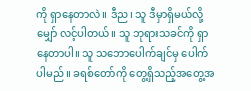ကို ရှာနေတာလဲ။ ဒီည၊ သူ ဒီမှာရှိမယ်လို့ မျှော် လင့်ပါတယ်။ သူ ဘုရားသခင်ကို ရှာနေတာပါ။ သူ သဘောပေါက်ချင်မှ ပေါက်ပါမည်။ ခရစ်တော်ကို တွေ့ရှိသည့်အတွေ့အ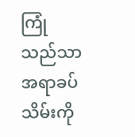ကြုံသည်သာ အရာခပ်သိမ်းကို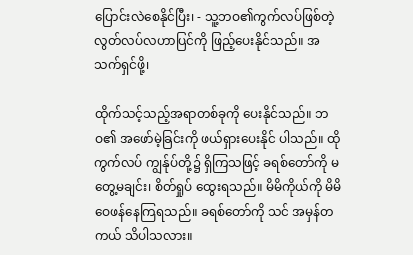ပြောင်းလဲစေနိုင်ပြီး၊ - သူ့ဘဝ၏ကွက်လပ်ဖြစ်တဲ့ လွတ်လပ်လဟာပြင်ကို ဖြည့်ပေးနိုင်သည်။ အသက်ရှင်ဖို့၊

ထိုက်သင့်သည့်အရာတစ်ခုကို ပေးနိုင်သည်။ ဘဝ၏ အဖော်မဲ့ခြင်းကို ဖယ်ရှားပေးနိုင် ပါသည်။ ထိုကွက်လပ် ကျွန်ုပ်တို့၌ ရှိကြသဖြင့် ခရစ်တော်ကို မတွေ့မချင်း၊ စိတ်ရှုပ် ထွေးရသည်။ မိမိကိုယ်ကို မိမိ ဝေဖန်နေကြရသည်။ ခရစ်တော်ကို သင် အမှန်တကယ် သိပါသလား။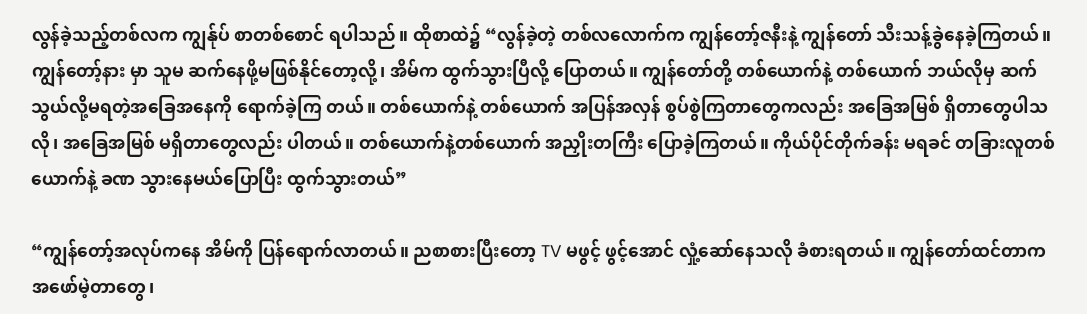လွန်ခဲ့သည့်တစ်လက ကျွန်ုပ် စာတစ်စောင် ရပါသည်။ ထိုစာထဲ၌ “လွန်ခဲ့တဲ့ တစ်လလောက်က ကျွန်တော့်ဇနီးနဲ့ ကျွန်တော် သီးသန့်ခွဲနေခဲ့ကြတယ်။ ကျွန်တော့်နား မှာ သူမ ဆက်နေဖို့မဖြစ်နိုင်တော့လို့၊ အိမ်က ထွက်သွားပြီလို့ ပြောတယ်။ ကျွန်တော်တို့ တစ်ယောက်နဲ့ တစ်ယောက် ဘယ်လိုမှ ဆက်သွယ်လို့မရတဲ့အခြေအနေကို ရောက်ခဲ့ကြ တယ်။ တစ်ယောက်နဲ့ တစ်ယောက် အပြန်အလှန် စွပ်စွဲကြတာတွေကလည်း အခြေအမြစ် ရှိတာတွေပါသလို၊ အခြေအမြစ် မရှိတာတွေလည်း ပါတယ်။ တစ်ယောက်နဲ့တစ်ယောက် အညှိုးတကြီး ပြောခဲ့ကြတယ်။ ကိုယ်ပိုင်တိုက်ခန်း မရခင် တခြားလူတစ်ယောက်နဲ့ ခဏ သွားနေမယ်ပြောပြီး ထွက်သွားတယ်”

“ကျွန်တော့်အလုပ်ကနေ အိမ်ကို ပြန်ရောက်လာတယ်။ ညစာစားပြီးတော့ TV မဖွင့် ဖွင့်အောင် လှုံ့ဆော်နေသလို ခံစားရတယ်။ ကျွန်တော်ထင်တာက အဖော်မဲ့တာတွေ၊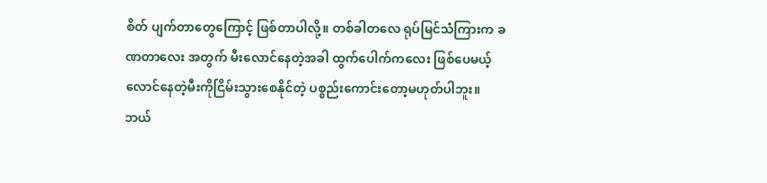စိတ် ပျက်တာတွေကြောင့် ဖြစ်တာပါလို့။ တစ်ခါတလေ ရုပ်မြင်သံကြားက ခဏတာလေး အတွက် မီးလောင်နေတဲ့အခါ ထွက်ပေါက်ကလေး ဖြစ်ပေမယ့် လောင်နေတဲ့မီးကိုငြိမ်းသွားစေနိုင်တဲ့ ပစ္စည်းကောင်းတော့မဟုတ်ပါဘူး။ ဘယ်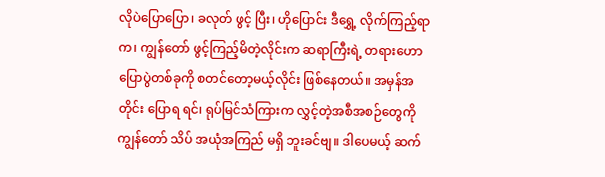လိုပဲပြောပြော၊ ခလုတ် ဖွင့် ပြီး၊ ဟိုပြောင်း ဒီရွှေ့ လိုက်ကြည့်ရာက၊ ကျွန်တော် ဖွင့်ကြည့်မိတဲ့လိုင်းက ဆရာကြီးရဲ့ တရားဟောပြောပွဲတစ်ခုကို စတင်တော့မယ့်လိုင်း ဖြစ်နေတယ်။ အမှန်အတိုင်း ပြောရ ရင်၊ ရုပ်မြင်သံကြားက လွှင့်တဲ့အစီအစဉ်တွေကို ကျွန်တော် သိပ် အယုံအကြည် မရှိ ဘူးခင်ဗျ။ ဒါပေမယ့် ဆက်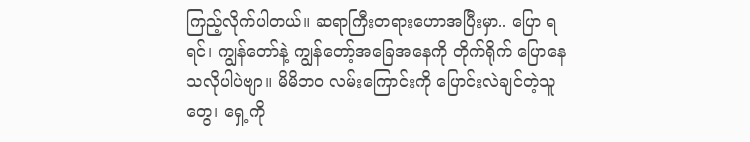ကြည့်လိုက်ပါတယ်။ ဆရာကြီးတရားဟောအပြီးမှာ.. ပြော ရရင်၊ ကျွန်တော်နဲ့ ကျွန်တော့်အခြေအနေကို တိုက်ရိုက် ပြောနေသလိုပါပဲဗျာ။ မိမိဘဝ လမ်းကြောင်းကို ပြောင်းလဲချင်တဲ့သူတွေ၊ ရှေ့ကို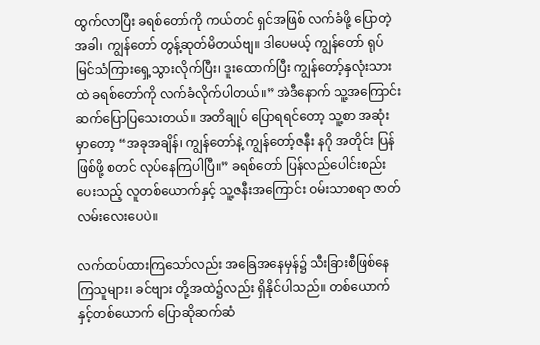ထွက်လာပြီး ခရစ်တော်ကို ကယ်တင် ရှင်အဖြစ် လက်ခံဖို့ ပြောတဲ့အခါ၊ ကျွန်တော် တွန့်ဆုတ်မိတယ်ဗျ။ ဒါပေမယ့် ကျွန်တော် ရုပ်မြင်သံကြားရှေ့သွားလိုက်ပြီး၊ ဒူးထောက်ပြီး ကျွန်တော့်နှလုံးသားထဲ ခရစ်တော်ကို လက်ခံလိုက်ပါတယ်။” အဲဒီနောက် သူ့အကြောင်း ဆက်ပြောပြသေးတယ်။ အတိချုပ် ပြောရရင်တော့ သူ့စာ အဆုံးမှာတော့ “အခုအချိန်၊ ကျွန်တော်နဲ့ ကျွန်တော့်ဇနီး နဂို အတိုင်း ပြန်ဖြစ်ဖို့ စတင် လုပ်နေကြပါပြီ။” ခရစ်တော် ပြန်လည်ပေါင်းစည်းပေးသည့် လူတစ်ယောက်နှင့် သူ့ဇနီးအကြောင်း ဝမ်းသာစရာ ဇာတ်လမ်းလေးပေပဲ။

လက်ထပ်ထားကြသော်လည်း အခြေအနေမှန်၌ သီးခြားစီဖြစ်နေကြသူများ၊ ခင်ဗျား တို့အထဲ၌လည်း ရှိနိုင်ပါသည်။ တစ်ယောက်နှင့်တစ်ယောက် ပြောဆိုဆက်ဆံ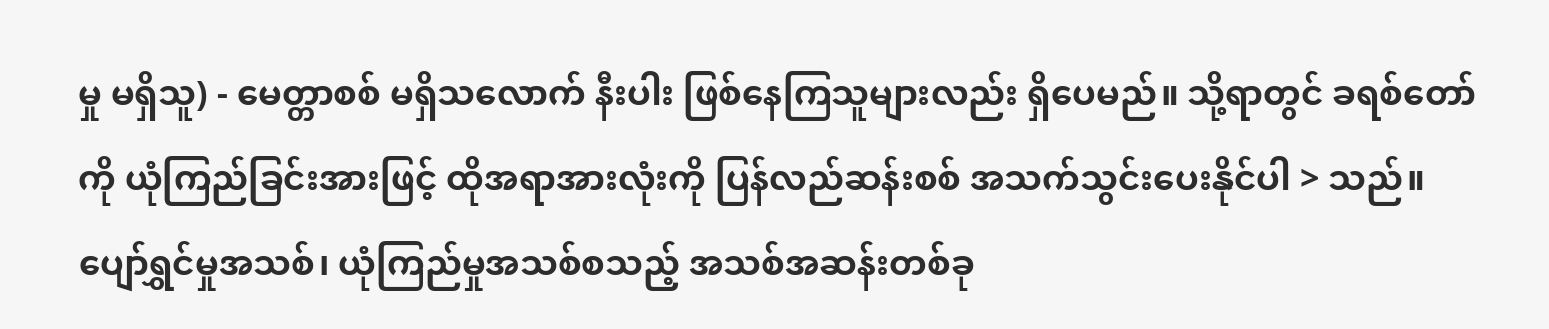မှု မရှိသူ) - မေတ္တာစစ် မရှိသလောက် နီးပါး ဖြစ်နေကြသူများလည်း ရှိပေမည်။ သို့ရာတွင် ခရစ်တော် ကို ယုံကြည်ခြင်းအားဖြင့် ထိုအရာအားလုံးကို ပြန်လည်ဆန်းစစ် အသက်သွင်းပေးနိုင်ပါ > သည်။ ပျော်ရွှင်မှုအသစ်၊ ယုံကြည်မှုအသစ်စသည့် အသစ်အဆန်းတစ်ခု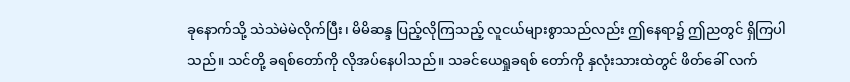ခုနောက်သို့ သဲသဲမဲမဲလိုက်ပြီး၊ မိမိဆန္ဒ ပြည့်လိုကြသည့် လူငယ်များစွာသည်လည်း ဤနေရာ၌ ဤညတွင် ရှိကြပါသည်။ သင်တို့ ခရစ်တော်ကို လိုအပ်နေပါသည်။ သခင်ယေရှုခရစ် တော်ကို နှလုံးသားထဲတွင် ဖိတ်ခေါ် လက်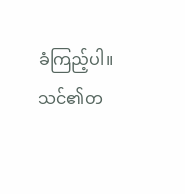ခံကြည့်ပါ။ သင်၏တ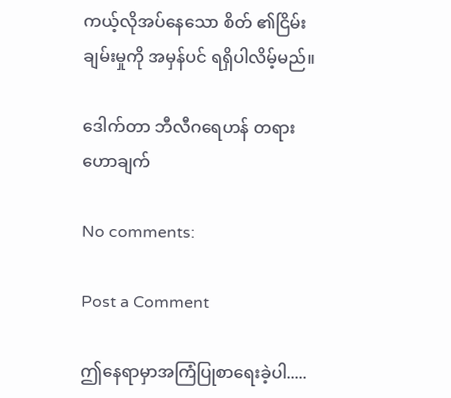ကယ့်လိုအပ်နေသော စိတ် ၏ငြိမ်းချမ်းမှုကို အမှန်ပင် ရရှိပါလိမ့်မည်။

ဒေါက်တာ ဘီလီဂရေဟန် တရားဟောချက်

No comments:

Post a Comment

ဤနေရာမှာအကြံပြုစာရေးခဲ့ပါ.....